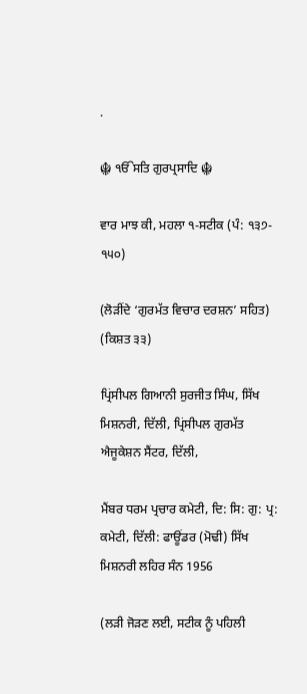.

☬ ੴਸਤਿ ਗੁਰਪ੍ਰਸਾਦਿ ☬

ਵਾਰ ਮਾਝ ਕੀ, ਮਹਲਾ ੧-ਸਟੀਕ (ਪੰ: ੧੩੭- ੧੫੦)

(ਲੋੜੀਂਦੇ ‘ਗੁਰਮੱਤ ਵਿਚਾਰ ਦਰਸ਼ਨ’ ਸਹਿਤ) (ਕਿਸ਼ਤ ੩੩)

ਪ੍ਰਿਂਸੀਪਲ ਗਿਆਨੀ ਸੁਰਜੀਤ ਸਿੰਘ, ਸਿੱਖ ਮਿਸ਼ਨਰੀ, ਦਿੱਲੀ, ਪ੍ਰਿਂਸੀਪਲ ਗੁਰਮੱਤ ਐਜੂਕੇਸ਼ਨ ਸੈਂਟਰ, ਦਿੱਲੀ,

ਮੈਂਬਰ ਧਰਮ ਪ੍ਰਚਾਰ ਕਮੇਟੀ, ਦਿ: ਸਿ: ਗੁ: ਪ੍ਰ: ਕਮੇਟੀ, ਦਿੱਲੀ: ਫਾਊਂਡਰ (ਮੋਢੀ) ਸਿੱਖ ਮਿਸ਼ਨਰੀ ਲਹਿਰ ਸੰਨ 1956

(ਲੜੀ ਜੋੜਣ ਲਈ, ਸਟੀਕ ਨੂੰ ਪਹਿਲੀ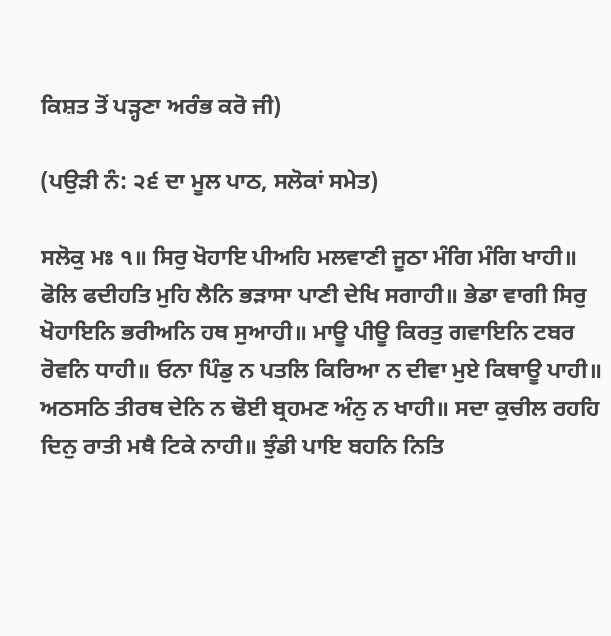ਕਿਸ਼ਤ ਤੋਂ ਪੜ੍ਹਣਾ ਅਰੰਭ ਕਰੋ ਜੀ)

(ਪਉੜੀ ਨੰ: ੨੬ ਦਾ ਮੂਲ ਪਾਠ, ਸਲੋਕਾਂ ਸਮੇਤ)

ਸਲੋਕੁ ਮਃ ੧॥ ਸਿਰੁ ਖੋਹਾਇ ਪੀਅਹਿ ਮਲਵਾਣੀ ਜੂਠਾ ਮੰਗਿ ਮੰਗਿ ਖਾਹੀ॥ ਫੋਲਿ ਫਦੀਹਤਿ ਮੁਹਿ ਲੈਨਿ ਭੜਾਸਾ ਪਾਣੀ ਦੇਖਿ ਸਗਾਹੀ॥ ਭੇਡਾ ਵਾਗੀ ਸਿਰੁ ਖੋਹਾਇਨਿ ਭਰੀਅਨਿ ਹਥ ਸੁਆਹੀ॥ ਮਾਊ ਪੀਊ ਕਿਰਤੁ ਗਵਾਇਨਿ ਟਬਰ ਰੋਵਨਿ ਧਾਹੀ॥ ਓਨਾ ਪਿੰਡੁ ਨ ਪਤਲਿ ਕਿਰਿਆ ਨ ਦੀਵਾ ਮੁਏ ਕਿਥਾਊ ਪਾਹੀ॥ ਅਠਸਠਿ ਤੀਰਥ ਦੇਨਿ ਨ ਢੋਈ ਬ੍ਰਹਮਣ ਅੰਨੁ ਨ ਖਾਹੀ॥ ਸਦਾ ਕੁਚੀਲ ਰਹਹਿ ਦਿਨੁ ਰਾਤੀ ਮਥੈ ਟਿਕੇ ਨਾਹੀ॥ ਝੁੰਡੀ ਪਾਇ ਬਹਨਿ ਨਿਤਿ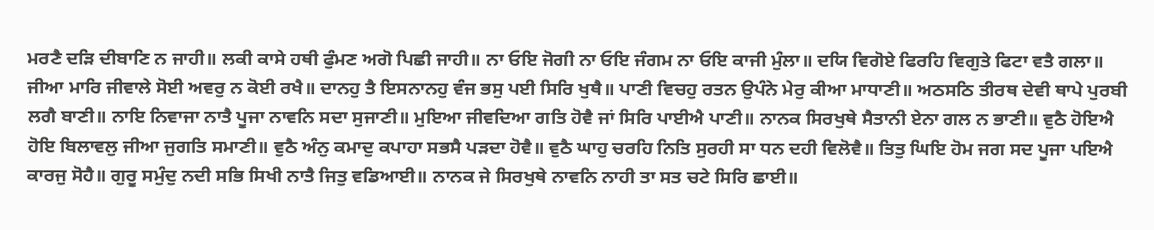ਮਰਣੈ ਦੜਿ ਦੀਬਾਣਿ ਨ ਜਾਹੀ॥ ਲਕੀ ਕਾਸੇ ਹਥੀ ਫੁੰਮਣ ਅਗੋ ਪਿਛੀ ਜਾਹੀ॥ ਨਾ ਓਇ ਜੋਗੀ ਨਾ ਓਇ ਜੰਗਮ ਨਾ ਓਇ ਕਾਜੀ ਮੁੰਲਾ॥ ਦਯਿ ਵਿਗੋਏ ਫਿਰਹਿ ਵਿਗੁਤੇ ਫਿਟਾ ਵਤੈ ਗਲਾ॥ ਜੀਆ ਮਾਰਿ ਜੀਵਾਲੇ ਸੋਈ ਅਵਰੁ ਨ ਕੋਈ ਰਖੈ॥ ਦਾਨਹੁ ਤੈ ਇਸਨਾਨਹੁ ਵੰਜ ਭਸੁ ਪਈ ਸਿਰਿ ਖੁਥੈ॥ ਪਾਣੀ ਵਿਚਹੁ ਰਤਨ ਉਪੰਨੇ ਮੇਰੁ ਕੀਆ ਮਾਧਾਣੀ॥ ਅਠਸਠਿ ਤੀਰਥ ਦੇਵੀ ਥਾਪੇ ਪੁਰਬੀ ਲਗੈ ਬਾਣੀ॥ ਨਾਇ ਨਿਵਾਜਾ ਨਾਤੈ ਪੂਜਾ ਨਾਵਨਿ ਸਦਾ ਸੁਜਾਣੀ॥ ਮੁਇਆ ਜੀਵਦਿਆ ਗਤਿ ਹੋਵੈ ਜਾਂ ਸਿਰਿ ਪਾਈਐ ਪਾਣੀ॥ ਨਾਨਕ ਸਿਰਖੁਥੇ ਸੈਤਾਨੀ ਏਨਾ ਗਲ ਨ ਭਾਣੀ॥ ਵੁਠੈ ਹੋਇਐ ਹੋਇ ਬਿਲਾਵਲੁ ਜੀਆ ਜੁਗਤਿ ਸਮਾਣੀ॥ ਵੁਠੈ ਅੰਨੁ ਕਮਾਦੁ ਕਪਾਹਾ ਸਭਸੈ ਪੜਦਾ ਹੋਵੈ॥ ਵੁਠੈ ਘਾਹੁ ਚਰਹਿ ਨਿਤਿ ਸੁਰਹੀ ਸਾ ਧਨ ਦਹੀ ਵਿਲੋਵੈ॥ ਤਿਤੁ ਘਿਇ ਹੋਮ ਜਗ ਸਦ ਪੂਜਾ ਪਇਐ ਕਾਰਜੁ ਸੋਹੈ॥ ਗੁਰੂ ਸਮੁੰਦੁ ਨਦੀ ਸਭਿ ਸਿਖੀ ਨਾਤੈ ਜਿਤੁ ਵਡਿਆਈ॥ ਨਾਨਕ ਜੇ ਸਿਰਖੁਥੇ ਨਾਵਨਿ ਨਾਹੀ ਤਾ ਸਤ ਚਟੇ ਸਿਰਿ ਛਾਈ॥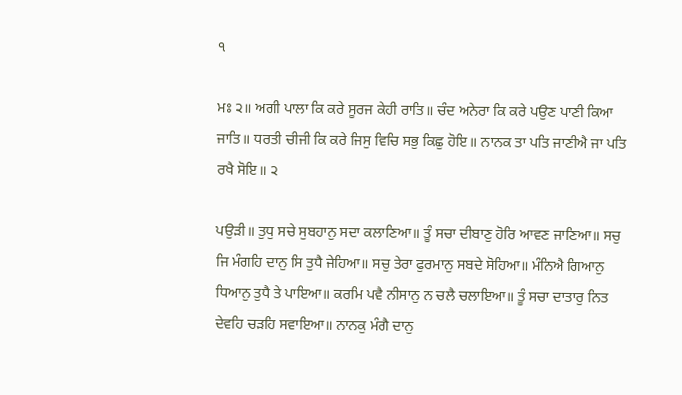੧

ਮਃ ੨॥ ਅਗੀ ਪਾਲਾ ਕਿ ਕਰੇ ਸੂਰਜ ਕੇਹੀ ਰਾਤਿ॥ ਚੰਦ ਅਨੇਰਾ ਕਿ ਕਰੇ ਪਉਣ ਪਾਣੀ ਕਿਆ ਜਾਤਿ॥ ਧਰਤੀ ਚੀਜੀ ਕਿ ਕਰੇ ਜਿਸੁ ਵਿਚਿ ਸਭੁ ਕਿਛੁ ਹੋਇ॥ ਨਾਨਕ ਤਾ ਪਤਿ ਜਾਣੀਐ ਜਾ ਪਤਿ ਰਖੈ ਸੋਇ॥ ੨

ਪਉੜੀ॥ ਤੁਧੁ ਸਚੇ ਸੁਬਹਾਨੁ ਸਦਾ ਕਲਾਣਿਆ॥ ਤੂੰ ਸਚਾ ਦੀਬਾਣੁ ਹੋਰਿ ਆਵਣ ਜਾਣਿਆ॥ ਸਚੁ ਜਿ ਮੰਗਹਿ ਦਾਨੁ ਸਿ ਤੁਧੈ ਜੇਹਿਆ॥ ਸਚੁ ਤੇਰਾ ਫੁਰਮਾਨੁ ਸਬਦੇ ਸੋਹਿਆ॥ ਮੰਨਿਐ ਗਿਆਨੁ ਧਿਆਨੁ ਤੁਧੈ ਤੇ ਪਾਇਆ॥ ਕਰਮਿ ਪਵੈ ਨੀਸਾਨੁ ਨ ਚਲੈ ਚਲਾਇਆ॥ ਤੂੰ ਸਚਾ ਦਾਤਾਰੁ ਨਿਤ ਦੇਵਹਿ ਚੜਹਿ ਸਵਾਇਆ॥ ਨਾਨਕੁ ਮੰਗੈ ਦਾਨੁ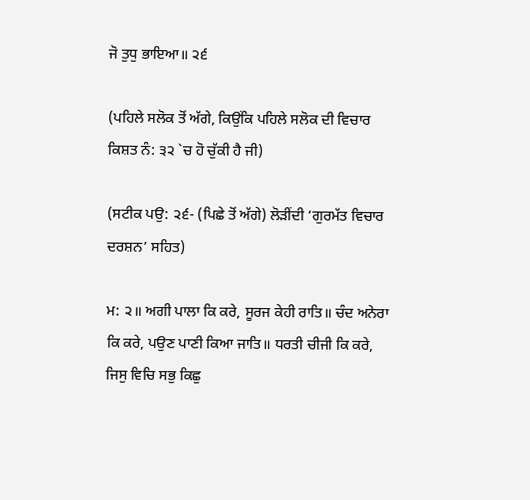ਜੋ ਤੁਧੁ ਭਾਇਆ॥ ੨੬

(ਪਹਿਲੇ ਸਲੋਕ ਤੋਂ ਅੱਗੇ, ਕਿਉਂਕਿ ਪਹਿਲੇ ਸਲੋਕ ਦੀ ਵਿਚਾਰ ਕਿਸ਼ਤ ਨੰ: ੩੨ `ਚ ਹੋ ਚੁੱਕੀ ਹੈ ਜੀ)

(ਸਟੀਕ ਪਉ: ੨੬- (ਪਿਛੇ ਤੋਂ ਅੱਗੇ) ਲੋੜੀਂਦੀ ‘ਗੁਰਮੱਤ ਵਿਚਾਰ ਦਰਸ਼ਨ’ ਸਹਿਤ)

ਮ: ੨॥ ਅਗੀ ਪਾਲਾ ਕਿ ਕਰੇ, ਸੂਰਜ ਕੇਹੀ ਰਾਤਿ॥ ਚੰਦ ਅਨੇਰਾ ਕਿ ਕਰੇ, ਪਉਣ ਪਾਣੀ ਕਿਆ ਜਾਤਿ॥ ਧਰਤੀ ਚੀਜੀ ਕਿ ਕਰੇ, ਜਿਸੁ ਵਿਚਿ ਸਭੁ ਕਿਛੁ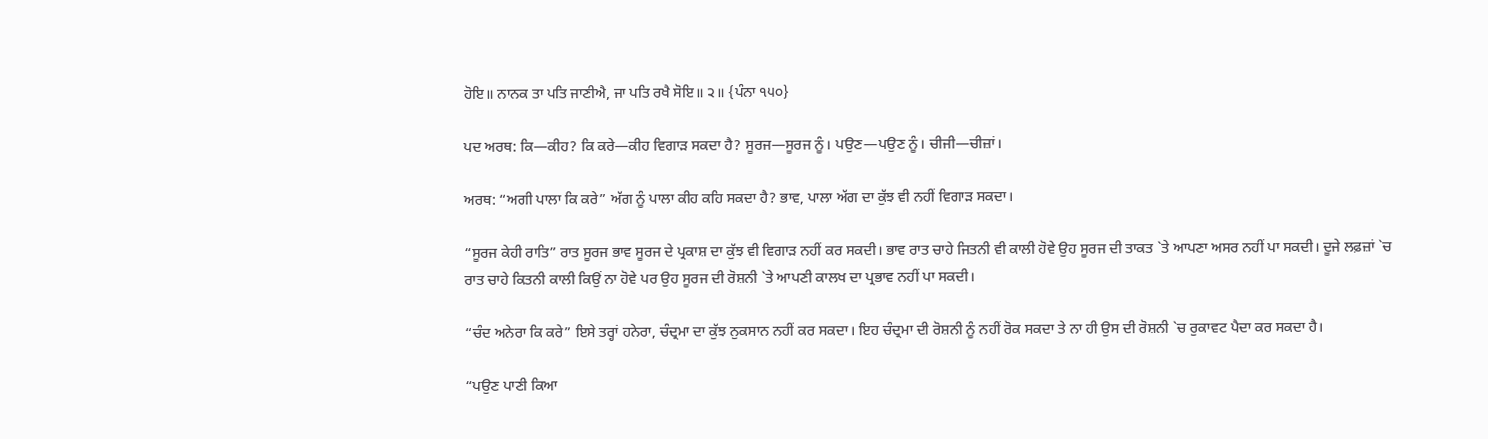ਹੋਇ॥ ਨਾਨਕ ਤਾ ਪਤਿ ਜਾਣੀਐ, ਜਾ ਪਤਿ ਰਖੈ ਸੋਇ॥ ੨॥ {ਪੰਨਾ ੧੫੦}

ਪਦ ਅਰਥ: ਕਿ—ਕੀਹ? ਕਿ ਕਰੇ—ਕੀਹ ਵਿਗਾੜ ਸਕਦਾ ਹੈ? ਸੂਰਜ—ਸੂਰਜ ਨੂੰ। ਪਉਣ—ਪਉਣ ਨੂੰ। ਚੀਜੀ—ਚੀਜ਼ਾਂ।

ਅਰਥ: “ਅਗੀ ਪਾਲਾ ਕਿ ਕਰੇ” ਅੱਗ ਨੂੰ ਪਾਲਾ ਕੀਹ ਕਹਿ ਸਕਦਾ ਹੈ? ਭਾਵ, ਪਾਲਾ ਅੱਗ ਦਾ ਕੁੱਝ ਵੀ ਨਹੀਂ ਵਿਗਾੜ ਸਕਦਾ।

“ਸੂਰਜ ਕੇਹੀ ਰਾਤਿ” ਰਾਤ ਸੂਰਜ ਭਾਵ ਸੂਰਜ ਦੇ ਪ੍ਰਕਾਸ਼ ਦਾ ਕੁੱਝ ਵੀ ਵਿਗਾੜ ਨਹੀਂ ਕਰ ਸਕਦੀ। ਭਾਵ ਰਾਤ ਚਾਹੇ ਜਿਤਨੀ ਵੀ ਕਾਲੀ ਹੋਵੇ ਉਹ ਸੂਰਜ ਦੀ ਤਾਕਤ `ਤੇ ਆਪਣਾ ਅਸਰ ਨਹੀਂ ਪਾ ਸਕਦੀ। ਦੂਜੇ ਲਫ਼ਜ਼ਾਂ `ਚ ਰਾਤ ਚਾਹੇ ਕਿਤਨੀ ਕਾਲੀ ਕਿਉਂ ਨਾ ਹੋਵੇ ਪਰ ਉਹ ਸੂਰਜ ਦੀ ਰੋਸ਼ਨੀ `ਤੇ ਆਪਣੀ ਕਾਲਖ ਦਾ ਪ੍ਰਭਾਵ ਨਹੀਂ ਪਾ ਸਕਦੀ।

“ਚੰਦ ਅਨੇਰਾ ਕਿ ਕਰੇ” ਇਸੇ ਤਰ੍ਹਾਂ ਹਨੇਰਾ, ਚੰਦ੍ਰਮਾ ਦਾ ਕੁੱਝ ਨੁਕਸਾਨ ਨਹੀਂ ਕਰ ਸਕਦਾ। ਇਹ ਚੰਦ੍ਰਮਾ ਦੀ ਰੋਸ਼ਨੀ ਨੂੰ ਨਹੀਂ ਰੋਕ ਸਕਦਾ ਤੇ ਨਾ ਹੀ ਉਸ ਦੀ ਰੋਸ਼ਨੀ `ਚ ਰੁਕਾਵਟ ਪੈਦਾ ਕਰ ਸਕਦਾ ਹੈ।

“ਪਉਣ ਪਾਣੀ ਕਿਆ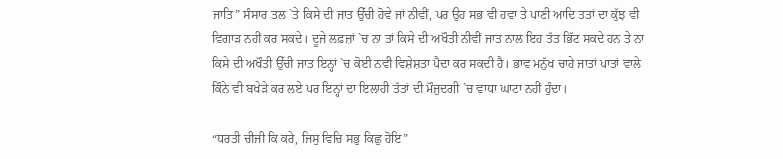ਜਾਤਿ” ਸੰਸਾਰ ਤਲ `ਤੇ ਕਿਸੇ ਦੀ ਜਾਤ ਉੱਚੀ ਹੋਵੇ ਜਾਂ ਨੀਵੀਂ, ਪਰ ਉਹ ਸਭ ਵੀ ਹਵਾ ਤੇ ਪਾਣੀ ਆਦਿ ਤਤਾਂ ਦਾ ਕੁੱਝ ਵੀ ਵਿਗਾੜ ਨਹੀਂ ਕਰ ਸਕਦੇ। ਦੂਜੇ ਲਫ਼ਜ਼ਾਂ `ਚ ਨਾ ਤਾਂ ਕਿਸੇ ਦੀ ਅਖੌਤੀ ਨੀਵੀਂ ਜਾਤ ਨਾਲ ਇਹ ਤੱਤ ਭਿੱਟ ਸਕਦੇ ਹਨ ਤੇ ਨਾ ਕਿਸੇ ਦੀ ਅਖੌਤੀ ਉੱਚੀ ਜਾਤ ਇਨ੍ਹਾਂ `ਚ ਕੋਈ ਨਵੀ ਵਿਸ਼ੇਸ਼ਤਾ ਪੈਦਾ ਕਰ ਸਕਦੀ ਹੈ। ਭਾਵ ਮਨੁੱਖ ਚਾਹੇ ਜਾਤਾਂ ਪਾਤਾਂ ਵਾਲੇ ਕਿੰਨੇ ਵੀ ਬਖੇੜੇ ਕਰ ਲਏ ਪਰ ਇਨ੍ਹਾਂ ਦਾ ਇਲਾਹੀ ਤੱਤਾਂ ਦੀ ਮੌਜੁਦਗੀ `ਚ ਵਾਧਾ ਘਾਟਾ ਨਹੀਂ ਹੁੰਦਾ।

“ਧਰਤੀ ਚੀਜੀ ਕਿ ਕਰੇ, ਜਿਸੁ ਵਿਚਿ ਸਭੁ ਕਿਛੁ ਹੋਇ”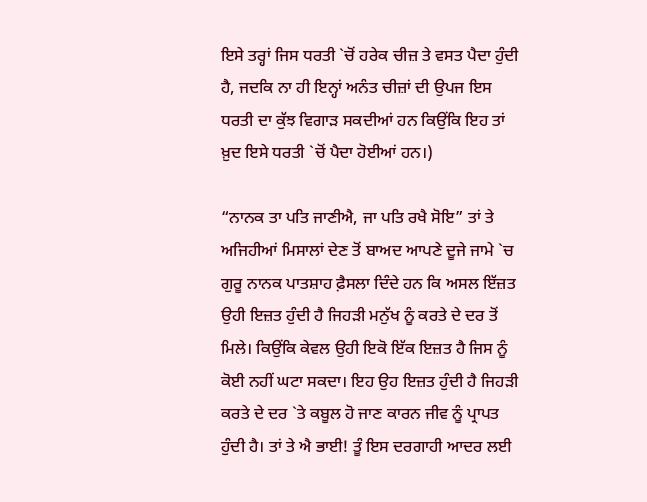ਇਸੇ ਤਰ੍ਹਾਂ ਜਿਸ ਧਰਤੀ `ਚੋਂ ਹਰੇਕ ਚੀਜ਼ ਤੇ ਵਸਤ ਪੈਦਾ ਹੁੰਦੀ ਹੈ, ਜਦਕਿ ਨਾ ਹੀ ਇਨ੍ਹਾਂ ਅਨੰਤ ਚੀਜ਼ਾਂ ਦੀ ਉਪਜ ਇਸ ਧਰਤੀ ਦਾ ਕੁੱਝ ਵਿਗਾੜ ਸਕਦੀਆਂ ਹਨ ਕਿਉਂਕਿ ਇਹ ਤਾਂ ਖ਼ੁਦ ਇਸੇ ਧਰਤੀ `ਚੋਂ ਪੈਦਾ ਹੋਈਆਂ ਹਨ।)

“ਨਾਨਕ ਤਾ ਪਤਿ ਜਾਣੀਐ, ਜਾ ਪਤਿ ਰਖੈ ਸੋਇ” ਤਾਂ ਤੇ ਅਜਿਹੀਆਂ ਮਿਸਾਲਾਂ ਦੇਣ ਤੋਂ ਬਾਅਦ ਆਪਣੇ ਦੂਜੇ ਜਾਮੇ `ਚ ਗੁਰੂ ਨਾਨਕ ਪਾਤਸ਼ਾਹ ਫ਼ੈਸਲਾ ਦਿੰਦੇ ਹਨ ਕਿ ਅਸਲ ਇੱਜ਼ਤ ਉਹੀ ਇਜ਼ਤ ਹੁੰਦੀ ਹੈ ਜਿਹੜੀ ਮਨੁੱਖ ਨੂੰ ਕਰਤੇ ਦੇ ਦਰ ਤੋਂ ਮਿਲੇ। ਕਿਉਂਕਿ ਕੇਵਲ ਉਹੀ ਇਕੋ ਇੱਕ ਇਜ਼ਤ ਹੈ ਜਿਸ ਨੂੰ ਕੋਈ ਨਹੀਂ ਘਟਾ ਸਕਦਾ। ਇਹ ਉਹ ਇਜ਼ਤ ਹੁੰਦੀ ਹੈ ਜਿਹੜੀ ਕਰਤੇ ਦੇ ਦਰ `ਤੇ ਕਬੂਲ ਹੋ ਜਾਣ ਕਾਰਨ ਜੀਵ ਨੂੰ ਪ੍ਰਾਪਤ ਹੁੰਦੀ ਹੈ। ਤਾਂ ਤੇ ਐ ਭਾਈ! ਤੂੰ ਇਸ ਦਰਗਾਹੀ ਆਦਰ ਲਈ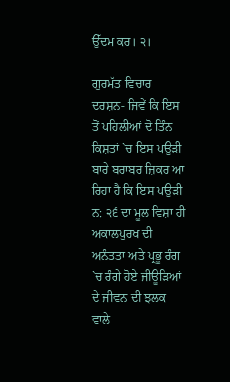ਉੱਦਮ ਕਰ। ੨।

ਗੁਰਮੱਤ ਵਿਚਾਰ ਦਰਸ਼ਨ- ਜਿਵੇਂ ਕਿ ਇਸ ਤੋਂ ਪਹਿਲੀਆਂ ਦੋ ਤਿੰਨ ਕਿਸ਼ਤਾਂ `ਚ ਇਸ ਪਉੜੀ ਬਾਰੇ ਬਰਾਬਰ ਜ਼ਿਕਰ ਆ ਰਿਹਾ ਹੈ ਕਿ ਇਸ ਪਉੜੀ ਨ: ੨੬ ਦਾ ਮੂਲ ਵਿਸ਼ਾ ਹੀ ਅਕਾਲਪੁਰਖ ਦੀ ਅਨੰਤਤਾ ਅਤੇ ਪ੍ਰਭੂ ਰੰਗ `ਚ ਰੰਗੇ ਹੋਏ ਜੀਊੜਿਆਂ ਦੇ ਜੀਵਨ ਦੀ ਝਲਕ ਵਾਲੇ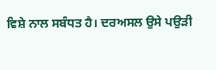ਵਿਸ਼ੇ ਨਾਲ ਸਬੰਧਤ ਹੈ। ਦਰਅਸਲ ਉਸੇ ਪਉੜੀ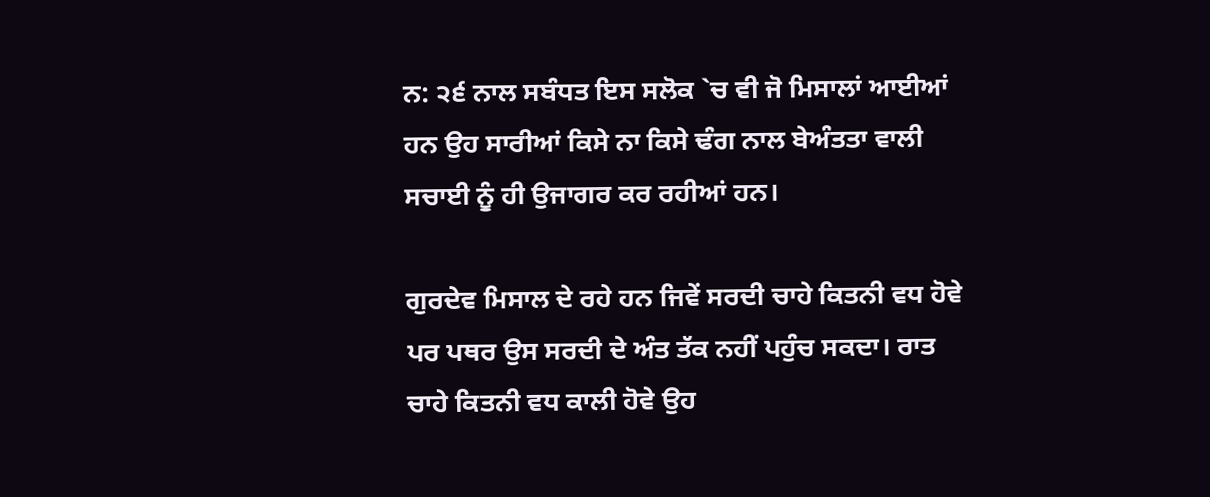ਨ: ੨੬ ਨਾਲ ਸਬੰਧਤ ਇਸ ਸਲੋਕ `ਚ ਵੀ ਜੋ ਮਿਸਾਲਾਂ ਆਈਆਂ ਹਨ ਉਹ ਸਾਰੀਆਂ ਕਿਸੇ ਨਾ ਕਿਸੇ ਢੰਗ ਨਾਲ ਬੇਅੰਤਤਾ ਵਾਲੀ ਸਚਾਈ ਨੂੰ ਹੀ ਉਜਾਗਰ ਕਰ ਰਹੀਆਂ ਹਨ।

ਗੁਰਦੇਵ ਮਿਸਾਲ ਦੇ ਰਹੇ ਹਨ ਜਿਵੇਂ ਸਰਦੀ ਚਾਹੇ ਕਿਤਨੀ ਵਧ ਹੋਵੇ ਪਰ ਪਥਰ ਉਸ ਸਰਦੀ ਦੇ ਅੰਤ ਤੱਕ ਨਹੀਂ ਪਹੁੰਚ ਸਕਦਾ। ਰਾਤ ਚਾਹੇ ਕਿਤਨੀ ਵਧ ਕਾਲੀ ਹੋਵੇ ਉਹ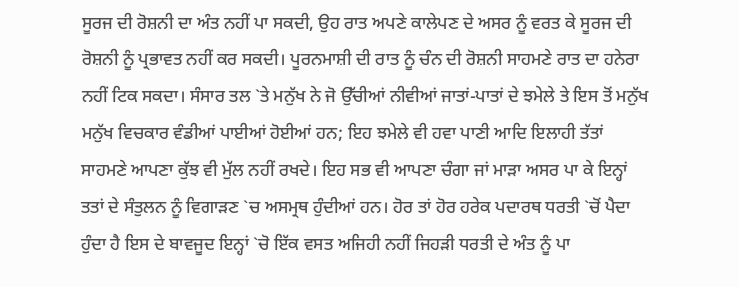ਸੂਰਜ ਦੀ ਰੋਸ਼ਨੀ ਦਾ ਅੰਤ ਨਹੀਂ ਪਾ ਸਕਦੀ, ਉਹ ਰਾਤ ਅਪਣੇ ਕਾਲੇਪਣ ਦੇ ਅਸਰ ਨੂੰ ਵਰਤ ਕੇ ਸੂਰਜ ਦੀ ਰੋਸ਼ਨੀ ਨੂੰ ਪ੍ਰਭਾਵਤ ਨਹੀਂ ਕਰ ਸਕਦੀ। ਪੂਰਨਮਾਸ਼ੀ ਦੀ ਰਾਤ ਨੂੰ ਚੰਨ ਦੀ ਰੋਸ਼ਨੀ ਸਾਹਮਣੇ ਰਾਤ ਦਾ ਹਨੇਰਾ ਨਹੀਂ ਟਿਕ ਸਕਦਾ। ਸੰਸਾਰ ਤਲ `ਤੇ ਮਨੁੱਖ ਨੇ ਜੋ ਉੱਚੀਆਂ ਨੀਵੀਆਂ ਜਾਤਾਂ-ਪਾਤਾਂ ਦੇ ਝਮੇਲੇ ਤੇ ਇਸ ਤੋਂ ਮਨੁੱਖ ਮਨੁੱਖ ਵਿਚਕਾਰ ਵੰਡੀਆਂ ਪਾਈਆਂ ਹੋਈਆਂ ਹਨ; ਇਹ ਝਮੇਲੇ ਵੀ ਹਵਾ ਪਾਣੀ ਆਦਿ ਇਲਾਹੀ ਤੱਤਾਂ ਸਾਹਮਣੇ ਆਪਣਾ ਕੁੱਝ ਵੀ ਮੁੱਲ ਨਹੀਂ ਰਖਦੇ। ਇਹ ਸਭ ਵੀ ਆਪਣਾ ਚੰਗਾ ਜਾਂ ਮਾੜਾ ਅਸਰ ਪਾ ਕੇ ਇਨ੍ਹਾਂ ਤਤਾਂ ਦੇ ਸੰਤੁਲਨ ਨੂੰ ਵਿਗਾੜਣ `ਚ ਅਸਮ੍ਰਥ ਹੁੰਦੀਆਂ ਹਨ। ਹੋਰ ਤਾਂ ਹੋਰ ਹਰੇਕ ਪਦਾਰਥ ਧਰਤੀ `ਚੋਂ ਪੈਦਾ ਹੁੰਦਾ ਹੈ ਇਸ ਦੇ ਬਾਵਜੂਦ ਇਨ੍ਹਾਂ `ਚੋ ਇੱਕ ਵਸਤ ਅਜਿਹੀ ਨਹੀਂ ਜਿਹੜੀ ਧਰਤੀ ਦੇ ਅੰਤ ਨੂੰ ਪਾ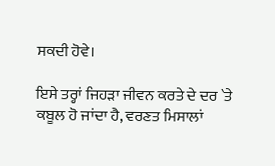ਸਕਦੀ ਹੋਵੇ।

ਇਸੇ ਤਰ੍ਹਾਂ ਜਿਹੜਾ ਜੀਵਨ ਕਰਤੇ ਦੇ ਦਰ `ਤੇ ਕਬੂਲ ਹੋ ਜਾਂਦਾ ਹੈ, ਵਰਣਤ ਮਿਸਾਲਾਂ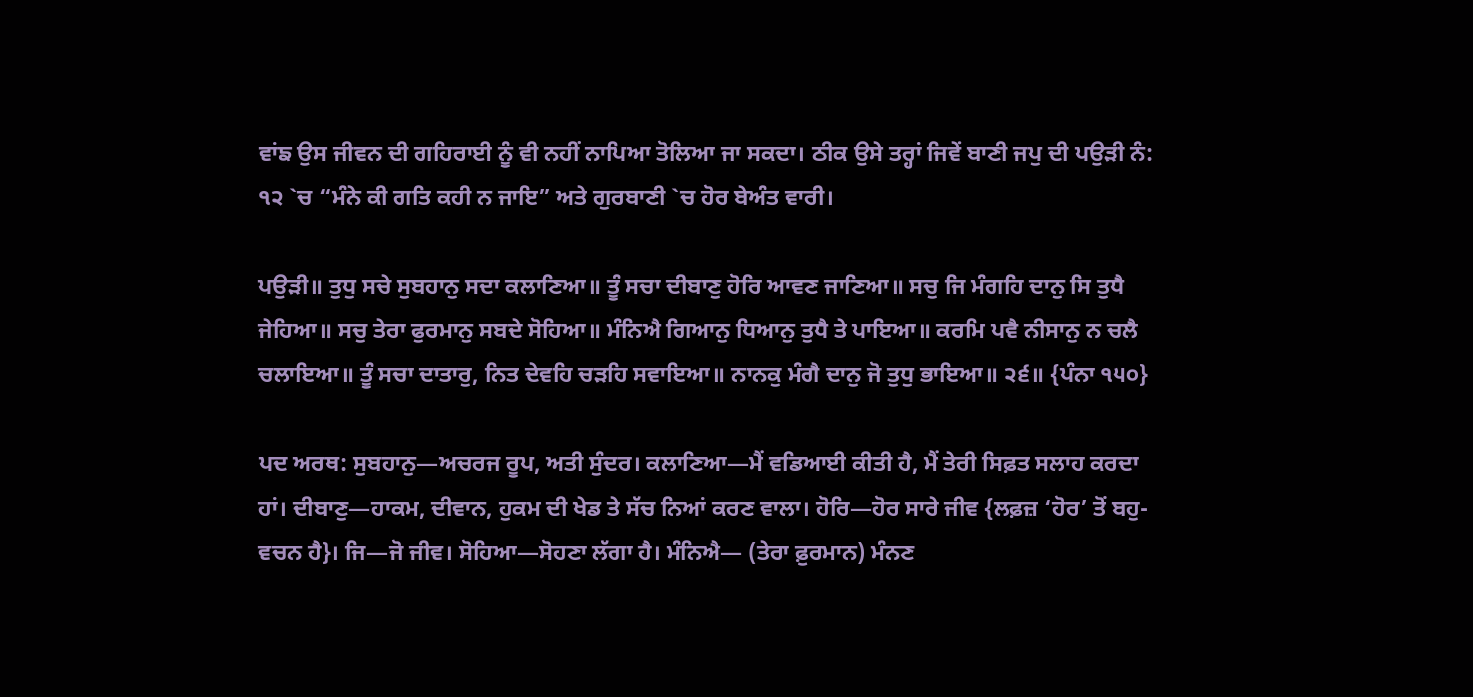ਵਾਂਙ ਉਸ ਜੀਵਨ ਦੀ ਗਹਿਰਾਈ ਨੂੰ ਵੀ ਨਹੀਂ ਨਾਪਿਆ ਤੋਲਿਆ ਜਾ ਸਕਦਾ। ਠੀਕ ਉਸੇ ਤਰ੍ਹਾਂ ਜਿਵੇਂ ਬਾਣੀ ਜਪੁ ਦੀ ਪਉੜੀ ਨੰ: ੧੨ `ਚ “ਮੰਨੇ ਕੀ ਗਤਿ ਕਹੀ ਨ ਜਾਇ” ਅਤੇ ਗੁਰਬਾਣੀ `ਚ ਹੋਰ ਬੇਅੰਤ ਵਾਰੀ।

ਪਉੜੀ॥ ਤੁਧੁ ਸਚੇ ਸੁਬਹਾਨੁ ਸਦਾ ਕਲਾਣਿਆ॥ ਤੂੰ ਸਚਾ ਦੀਬਾਣੁ ਹੋਰਿ ਆਵਣ ਜਾਣਿਆ॥ ਸਚੁ ਜਿ ਮੰਗਹਿ ਦਾਨੁ ਸਿ ਤੁਧੈ ਜੇਹਿਆ॥ ਸਚੁ ਤੇਰਾ ਫੁਰਮਾਨੁ ਸਬਦੇ ਸੋਹਿਆ॥ ਮੰਨਿਐ ਗਿਆਨੁ ਧਿਆਨੁ ਤੁਧੈ ਤੇ ਪਾਇਆ॥ ਕਰਮਿ ਪਵੈ ਨੀਸਾਨੁ ਨ ਚਲੈ ਚਲਾਇਆ॥ ਤੂੰ ਸਚਾ ਦਾਤਾਰੁ, ਨਿਤ ਦੇਵਹਿ ਚੜਹਿ ਸਵਾਇਆ॥ ਨਾਨਕੁ ਮੰਗੈ ਦਾਨੁ ਜੋ ਤੁਧੁ ਭਾਇਆ॥ ੨੬॥ {ਪੰਨਾ ੧੫੦}

ਪਦ ਅਰਥ: ਸੁਬਹਾਨੁ—ਅਚਰਜ ਰੂਪ, ਅਤੀ ਸੁੰਦਰ। ਕਲਾਣਿਆ—ਮੈਂ ਵਡਿਆਈ ਕੀਤੀ ਹੈ, ਮੈਂ ਤੇਰੀ ਸਿਫ਼ਤ ਸਲਾਹ ਕਰਦਾ ਹਾਂ। ਦੀਬਾਣੁ—ਹਾਕਮ, ਦੀਵਾਨ, ਹੁਕਮ ਦੀ ਖੇਡ ਤੇ ਸੱਚ ਨਿਆਂ ਕਰਣ ਵਾਲਾ। ਹੋਰਿ—ਹੋਰ ਸਾਰੇ ਜੀਵ {ਲਫ਼ਜ਼ ‘ਹੋਰ’ ਤੋਂ ਬਹੁ-ਵਚਨ ਹੈ}। ਜਿ—ਜੋ ਜੀਵ। ਸੋਹਿਆ—ਸੋਹਣਾ ਲੱਗਾ ਹੈ। ਮੰਨਿਐ— (ਤੇਰਾ ਫ਼ੁਰਮਾਨ) ਮੰਨਣ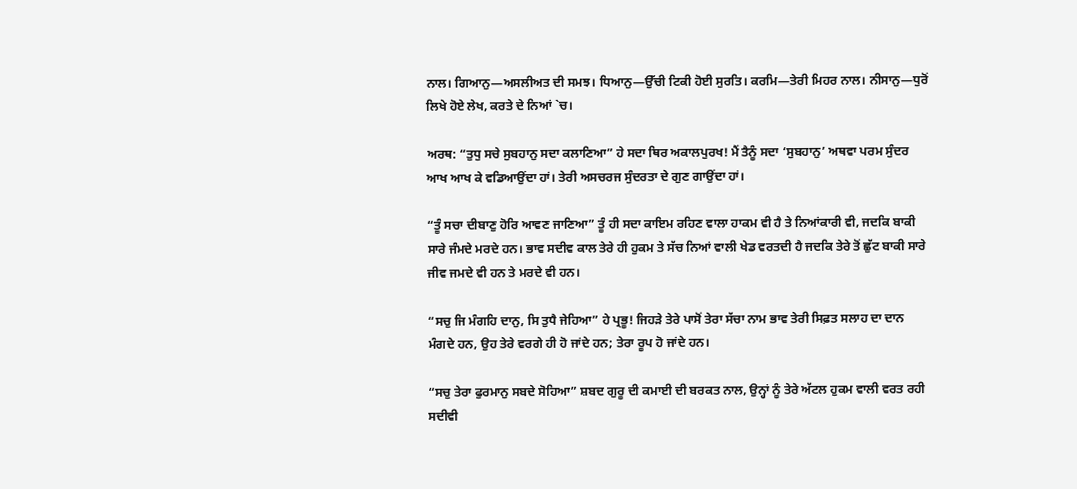ਨਾਲ। ਗਿਆਨੁ—ਅਸਲੀਅਤ ਦੀ ਸਮਝ। ਧਿਆਨੁ—ਉੱਚੀ ਟਿਕੀ ਹੋਈ ਸੁਰਤਿ। ਕਰਮਿ—ਤੇਰੀ ਮਿਹਰ ਨਾਲ। ਨੀਸਾਨੁ—ਧੁਰੋਂ ਲਿਖੇ ਹੋਏ ਲੇਖ, ਕਰਤੇ ਦੇ ਨਿਆਂ `ਚ।

ਅਰਥ: “ਤੁਧੁ ਸਚੇ ਸੁਬਹਾਨੁ ਸਦਾ ਕਲਾਣਿਆ” ਹੇ ਸਦਾ ਥਿਰ ਅਕਾਲਪੁਰਖ! ਮੈਂ ਤੈਨੂੰ ਸਦਾ ‘ਸੁਬਹਾਨੁ’ ਅਥਵਾ ਪਰਮ ਸੁੰਦਰ ਆਖ ਆਖ ਕੇ ਵਡਿਆਉਂਦਾ ਹਾਂ। ਤੇਰੀ ਅਸਚਰਜ ਸੁੰਦਰਤਾ ਦੇ ਗੁਣ ਗਾਉਂਦਾ ਹਾਂ।

“ਤੂੰ ਸਚਾ ਦੀਬਾਣੁ ਹੋਰਿ ਆਵਣ ਜਾਣਿਆ” ਤੂੰ ਹੀ ਸਦਾ ਕਾਇਮ ਰਹਿਣ ਵਾਲਾ ਹਾਕਮ ਵੀ ਹੈ ਤੇ ਨਿਆਂਕਾਰੀ ਵੀ, ਜਦਕਿ ਬਾਕੀ ਸਾਰੇ ਜੰਮਦੇ ਮਰਦੇ ਹਨ। ਭਾਵ ਸਦੀਵ ਕਾਲ ਤੇਰੇ ਹੀ ਹੁਕਮ ਤੇ ਸੱਚ ਨਿਆਂ ਵਾਲੀ ਖੇਡ ਵਰਤਦੀ ਹੈ ਜਦਕਿ ਤੇਰੇ ਤੋਂ ਛੁੱਟ ਬਾਕੀ ਸਾਰੇ ਜੀਵ ਜਮਦੇ ਵੀ ਹਨ ਤੇ ਮਰਦੇ ਵੀ ਹਨ।

“ਸਚੁ ਜਿ ਮੰਗਹਿ ਦਾਨੁ, ਸਿ ਤੁਧੈ ਜੇਹਿਆ” ਹੇ ਪ੍ਰਭੂ! ਜਿਹੜੇ ਤੇਰੇ ਪਾਸੋਂ ਤੇਰਾ ਸੱਚਾ ਨਾਮ ਭਾਵ ਤੇਰੀ ਸਿਫ਼ਤ ਸਲਾਹ ਦਾ ਦਾਨ ਮੰਗਦੇ ਹਨ, ਉਹ ਤੇਰੇ ਵਰਗੇ ਹੀ ਹੋ ਜਾਂਦੇ ਹਨ; ਤੇਰਾ ਰੂਪ ਹੋ ਜਾਂਦੇ ਹਨ।

“ਸਚੁ ਤੇਰਾ ਫੁਰਮਾਨੁ ਸਬਦੇ ਸੋਹਿਆ” ਸ਼ਬਦ ਗੁਰੂ ਦੀ ਕਮਾਈ ਦੀ ਬਰਕਤ ਨਾਲ, ਉਨ੍ਹਾਂ ਨੂੰ ਤੇਰੇ ਅੱਟਲ ਹੁਕਮ ਵਾਲੀ ਵਰਤ ਰਹੀ ਸਦੀਵੀ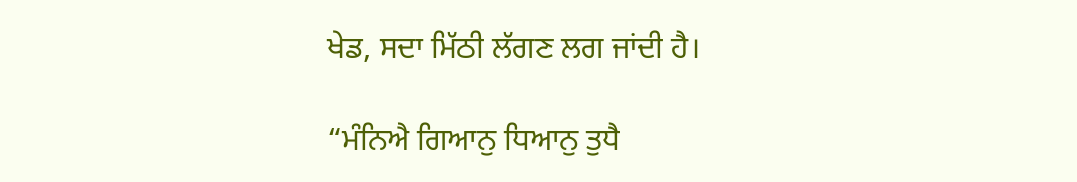ਖੇਡ, ਸਦਾ ਮਿੱਠੀ ਲੱਗਣ ਲਗ ਜਾਂਦੀ ਹੈ।

“ਮੰਨਿਐ ਗਿਆਨੁ ਧਿਆਨੁ ਤੁਧੈ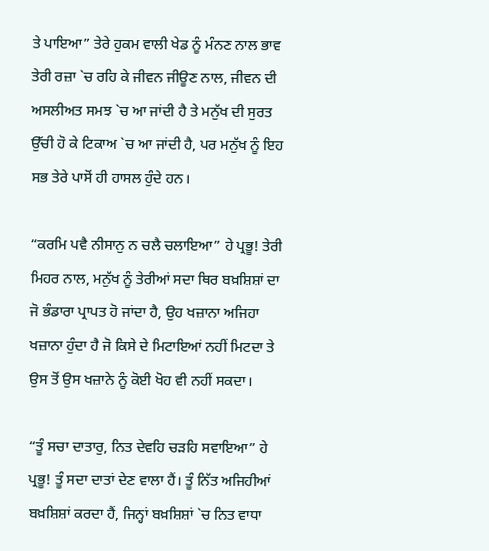ਤੇ ਪਾਇਆ” ਤੇਰੇ ਹੁਕਮ ਵਾਲੀ ਖੇਡ ਨੂੰ ਮੰਨਣ ਨਾਲ ਭਾਵ ਤੇਰੀ ਰਜ਼ਾ `ਚ ਰਹਿ ਕੇ ਜੀਵਨ ਜੀਊਣ ਨਾਲ, ਜੀਵਨ ਦੀ ਅਸਲੀਅਤ ਸਮਝ `ਚ ਆ ਜਾਂਦੀ ਹੈ ਤੇ ਮਨੁੱਖ ਦੀ ਸੁਰਤ ਉੱਚੀ ਹੋ ਕੇ ਟਿਕਾਅ `ਚ ਆ ਜਾਂਦੀ ਹੈ, ਪਰ ਮਨੁੱਖ ਨੂੰ ਇਹ ਸਭ ਤੇਰੇ ਪਾਸੋਂ ਹੀ ਹਾਸਲ ਹੁੰਦੇ ਹਨ।

“ਕਰਮਿ ਪਵੈ ਨੀਸਾਨੁ ਨ ਚਲੈ ਚਲਾਇਆ” ਹੇ ਪ੍ਰਭੂ! ਤੇਰੀ ਮਿਹਰ ਨਾਲ, ਮਨੁੱਖ ਨੂੰ ਤੇਰੀਆਂ ਸਦਾ ਥਿਰ ਬਖ਼ਸ਼ਿਸ਼ਾਂ ਦਾ ਜੋ ਭੰਡਾਰਾ ਪ੍ਰਾਪਤ ਹੋ ਜਾਂਦਾ ਹੈ, ਉਹ ਖਜ਼ਾਨਾ ਅਜਿਹਾ ਖਜ਼ਾਨਾ ਹੁੰਦਾ ਹੈ ਜੋ ਕਿਸੇ ਦੇ ਮਿਟਾਇਆਂ ਨਹੀਂ ਮਿਟਦਾ ਤੇ ਉਸ ਤੋਂ ਉਸ ਖਜ਼ਾਨੇ ਨੂੰ ਕੋਈ ਖੋਹ ਵੀ ਨਹੀਂ ਸਕਦਾ।

“ਤੂੰ ਸਚਾ ਦਾਤਾਰੁ, ਨਿਤ ਦੇਵਹਿ ਚੜਹਿ ਸਵਾਇਆ” ਹੇ ਪ੍ਰਭੂ! ਤੂੰ ਸਦਾ ਦਾਤਾਂ ਦੇਣ ਵਾਲਾ ਹੈਂ। ਤੂੰ ਨਿੱਤ ਅਜਿਹੀਆਂ ਬਖ਼ਸ਼ਿਸ਼ਾਂ ਕਰਦਾ ਹੈਂ, ਜਿਨ੍ਹਾਂ ਬਖ਼ਸ਼ਿਸ਼ਾਂ `ਚ ਨਿਤ ਵਾਧਾ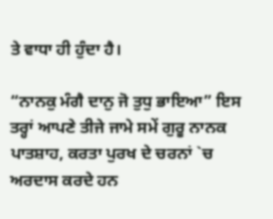ਤੇ ਵਾਧਾ ਹੀ ਹੁੰਦਾ ਹੈ।

“ਨਾਨਕੁ ਮੰਗੈ ਦਾਨੁ ਜੋ ਤੁਧੁ ਭਾਇਆ” ਇਸ ਤਰ੍ਹਾਂ ਆਪਣੇ ਤੀਜੇ ਜਾਮੇ ਸਮੇਂ ਗੁਰੂ ਨਾਨਕ ਪਾਤਸ਼ਾਹ, ਕਰਤਾ ਪੁਰਖ ਦੇ ਚਰਨਾਂ `ਚ ਅਰਦਾਸ ਕਰਦੇ ਹਨ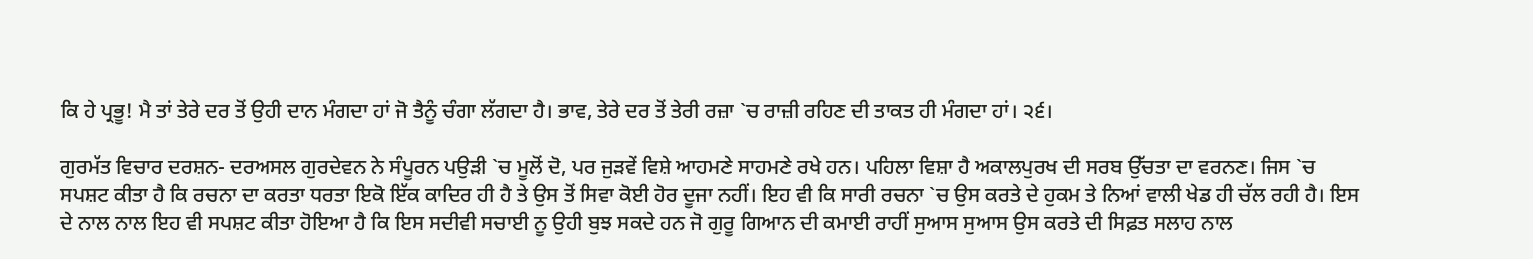ਕਿ ਹੇ ਪ੍ਰਭੂ! ਮੈ ਤਾਂ ਤੇਰੇ ਦਰ ਤੋਂ ਉਹੀ ਦਾਨ ਮੰਗਦਾ ਹਾਂ ਜੋ ਤੈਨੂੰ ਚੰਗਾ ਲੱਗਦਾ ਹੈ। ਭਾਵ, ਤੇਰੇ ਦਰ ਤੋਂ ਤੇਰੀ ਰਜ਼ਾ `ਚ ਰਾਜ਼ੀ ਰਹਿਣ ਦੀ ਤਾਕਤ ਹੀ ਮੰਗਦਾ ਹਾਂ। ੨੬।

ਗੁਰਮੱਤ ਵਿਚਾਰ ਦਰਸ਼ਨ- ਦਰਅਸਲ ਗੁਰਦੇਵਨ ਨੇ ਸੰਪੂਰਨ ਪਉੜੀ `ਚ ਮੂਲੋਂ ਦੋ, ਪਰ ਜੁੜਵੇਂ ਵਿਸ਼ੇ ਆਹਮਣੇ ਸਾਹਮਣੇ ਰਖੇ ਹਨ। ਪਹਿਲਾ ਵਿਸ਼ਾ ਹੈ ਅਕਾਲਪੁਰਖ ਦੀ ਸਰਬ ਉੱਚਤਾ ਦਾ ਵਰਨਣ। ਜਿਸ `ਚ ਸਪਸ਼ਟ ਕੀਤਾ ਹੈ ਕਿ ਰਚਨਾ ਦਾ ਕਰਤਾ ਧਰਤਾ ਇਕੋ ਇੱਕ ਕਾਦਿਰ ਹੀ ਹੈ ਤੇ ਉਸ ਤੋਂ ਸਿਵਾ ਕੋਈ ਹੋਰ ਦੂਜਾ ਨਹੀਂ। ਇਹ ਵੀ ਕਿ ਸਾਰੀ ਰਚਨਾ `ਚ ਉਸ ਕਰਤੇ ਦੇ ਹੁਕਮ ਤੇ ਨਿਆਂ ਵਾਲੀ ਖੇਡ ਹੀ ਚੱਲ ਰਹੀ ਹੈ। ਇਸ ਦੇ ਨਾਲ ਨਾਲ ਇਹ ਵੀ ਸਪਸ਼ਟ ਕੀਤਾ ਹੋਇਆ ਹੈ ਕਿ ਇਸ ਸਦੀਵੀ ਸਚਾਈ ਨੂ ਉਹੀ ਬੁਝ ਸਕਦੇ ਹਨ ਜੋ ਗੁਰੂ ਗਿਆਨ ਦੀ ਕਮਾਈ ਰਾਹੀਂ ਸੁਆਸ ਸੁਆਸ ਉਸ ਕਰਤੇ ਦੀ ਸਿਫ਼ਤ ਸਲਾਹ ਨਾਲ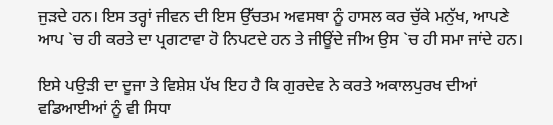ਜੁੜਦੇ ਹਨ। ਇਸ ਤਰ੍ਹਾਂ ਜੀਵਨ ਦੀ ਇਸ ਉੱਚਤਮ ਅਵਸਥਾ ਨੂੰ ਹਾਸਲ ਕਰ ਚੁੱਕੇ ਮਨੁੱਖ, ਆਪਣੇ ਆਪ `ਚ ਹੀ ਕਰਤੇ ਦਾ ਪ੍ਰਗਟਾਵਾ ਹੋ ਨਿਪਟਦੇ ਹਨ ਤੇ ਜੀਊਂਦੇ ਜੀਅ ਉਸ `ਚ ਹੀ ਸਮਾ ਜਾਂਦੇ ਹਨ।

ਇਸੇ ਪਉੜੀ ਦਾ ਦੂਜਾ ਤੇ ਵਿਸ਼ੇਸ਼ ਪੱਖ ਇਹ ਹੈ ਕਿ ਗੁਰਦੇਵ ਨੇ ਕਰਤੇ ਅਕਾਲਪੁਰਖ ਦੀਆਂ ਵਡਿਆਈਆਂ ਨੂੰ ਵੀ ਸਿਧਾ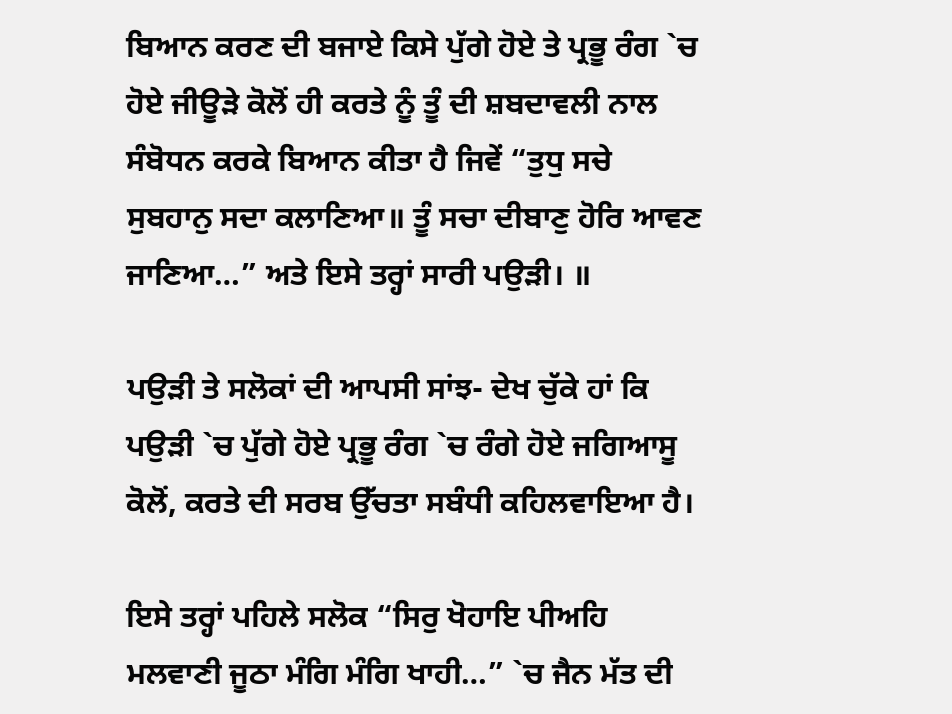ਬਿਆਨ ਕਰਣ ਦੀ ਬਜਾਏ ਕਿਸੇ ਪੁੱਗੇ ਹੋਏ ਤੇ ਪ੍ਰਭੂ ਰੰਗ `ਚ ਹੋਏ ਜੀਊੜੇ ਕੋਲੋਂ ਹੀ ਕਰਤੇ ਨੂੰ ਤੂੰ ਦੀ ਸ਼ਬਦਾਵਲੀ ਨਾਲ ਸੰਬੋਧਨ ਕਰਕੇ ਬਿਆਨ ਕੀਤਾ ਹੈ ਜਿਵੇਂ “ਤੁਧੁ ਸਚੇ ਸੁਬਹਾਨੁ ਸਦਾ ਕਲਾਣਿਆ॥ ਤੂੰ ਸਚਾ ਦੀਬਾਣੁ ਹੋਰਿ ਆਵਣ ਜਾਣਿਆ…” ਅਤੇ ਇਸੇ ਤਰ੍ਹਾਂ ਸਾਰੀ ਪਉੜੀ। ॥

ਪਉੜੀ ਤੇ ਸਲੋਕਾਂ ਦੀ ਆਪਸੀ ਸਾਂਝ- ਦੇਖ ਚੁੱਕੇ ਹਾਂ ਕਿ ਪਉੜੀ `ਚ ਪੁੱਗੇ ਹੋਏ ਪ੍ਰਭੂ ਰੰਗ `ਚ ਰੰਗੇ ਹੋਏ ਜਗਿਆਸੂ ਕੋਲੋਂ, ਕਰਤੇ ਦੀ ਸਰਬ ਉੱਚਤਾ ਸਬੰਧੀ ਕਹਿਲਵਾਇਆ ਹੈ।

ਇਸੇ ਤਰ੍ਹਾਂ ਪਹਿਲੇ ਸਲੋਕ “ਸਿਰੁ ਖੋਹਾਇ ਪੀਅਹਿ ਮਲਵਾਣੀ ਜੂਠਾ ਮੰਗਿ ਮੰਗਿ ਖਾਹੀ…” `ਚ ਜੈਨ ਮੱਤ ਦੀ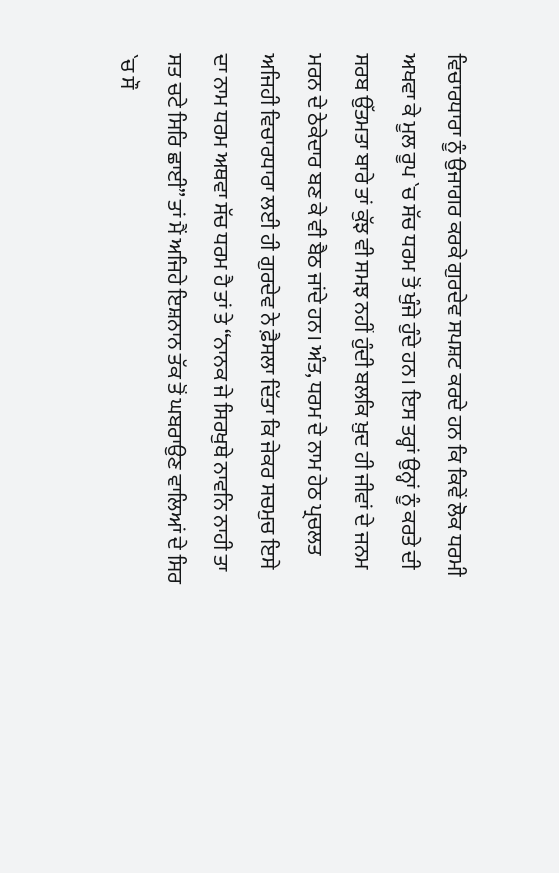ਵਿਚਾਰਧਾਰਾ ਨੂੰ ਉਜਾਗਰ ਕਰਕੇ ਗੁਰਦੇਵ ਸਪਸ਼ਟ ਕਰਦੇ ਹਨ ਕਿ ਕਿਵੇਂ ਲੋਕ ਧਰਮੀ ਅਖਵਾ ਕੇ ਮੂਲ ਰੂਪ `ਚ ਸੱਚ ਧਰਮ ਤੋਂ ਖੁੰਜੇ ਹੁੰਦੇ ਹਨ। ਇਸ ਤਰ੍ਹਾਂ ਉਨ੍ਹਾਂ ਨੂੰ ਕਰਤੇ ਦੀ ਸਰਬ ਉੱਤਮਤਾ ਬਾਰੇ ਤਾਂ ਕੁੱਝ ਵੀ ਸਮਝ ਨਹੀਂ ਹੁੰਦੀ ਬਲਕਿ ਖ਼ੁਦ ਹੀ ਜੀਵਾਂ ਦੇ ਜਨਮ ਮਰਨ ਦੇ ਠੇਕੇਦਾਰ ਬਣ ਕੇ ਵੀ ਬੈਠ ਜਾਂਦੇ ਹਨ। ਅੰਤ, ਧਰਮ ਦੇ ਨਾਮ ਹੇਠ ਪ੍ਰਚਲਤ ਅਜਿਹੀ ਵਿਚਾਰਧਾਰਾ ਲਈ ਹੀ ਗੁਰਦੇਵ ਨੇ ਫ਼ੈਸਲਾ ਦਿੱਤਾ ਕਿ ਜੇਕਰ ਸਚਮੁਚ ਇਸੇ ਦਾ ਨਾਮ ਧਰਮ ਅਥਵਾ ਸੱਚ ਧਰਮ ਹੈ ਤਾਂ ਤੇ “ਨਾਨਕ ਜੇ ਸਿਰਖੁਥੇ ਨਾਵਨਿ ਨਾਹੀ ਤਾ ਸਤ ਚਟੇ ਸਿਰਿ ਛਾਈ” ਤਾਂ ਮੈਂ ਅਜਿਹੇ ਇਸ਼ਨਾਨ ਤੱਕ ਤੋਂ ਘਬਰਾਉਣ ਵਾਲਿਆਂ ਦੇ ਸਿਰ `ਚ ਸੌ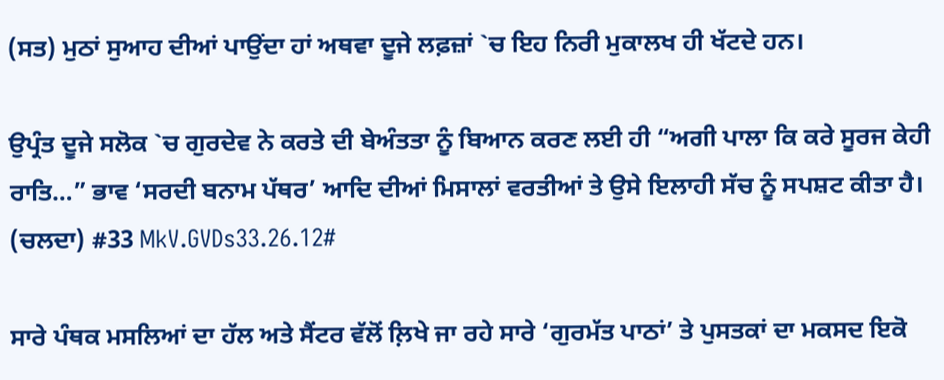(ਸਤ) ਮੁਠਾਂ ਸੁਆਹ ਦੀਆਂ ਪਾਉਂਦਾ ਹਾਂ ਅਥਵਾ ਦੂਜੇ ਲਫ਼ਜ਼ਾਂ `ਚ ਇਹ ਨਿਰੀ ਮੁਕਾਲਖ ਹੀ ਖੱਟਦੇ ਹਨ।

ਉਪ੍ਰੰਤ ਦੂਜੇ ਸਲੋਕ `ਚ ਗੁਰਦੇਵ ਨੇ ਕਰਤੇ ਦੀ ਬੇਅੰਤਤਾ ਨੂੰ ਬਿਆਨ ਕਰਣ ਲਈ ਹੀ “ਅਗੀ ਪਾਲਾ ਕਿ ਕਰੇ ਸੂਰਜ ਕੇਹੀ ਰਾਤਿ…” ਭਾਵ ‘ਸਰਦੀ ਬਨਾਮ ਪੱਥਰ’ ਆਦਿ ਦੀਆਂ ਮਿਸਾਲਾਂ ਵਰਤੀਆਂ ਤੇ ਉਸੇ ਇਲਾਹੀ ਸੱਚ ਨੂੰ ਸਪਸ਼ਟ ਕੀਤਾ ਹੈ। (ਚਲਦਾ) #33 MkV.GVDs33.26.12#

ਸਾਰੇ ਪੰਥਕ ਮਸਲਿਆਂ ਦਾ ਹੱਲ ਅਤੇ ਸੈਂਟਰ ਵੱਲੋਂ ਲ਼ਿਖੇ ਜਾ ਰਹੇ ਸਾਰੇ ‘ਗੁਰਮੱਤ ਪਾਠਾਂ’ ਤੇ ਪੁਸਤਕਾਂ ਦਾ ਮਕਸਦ ਇਕੋ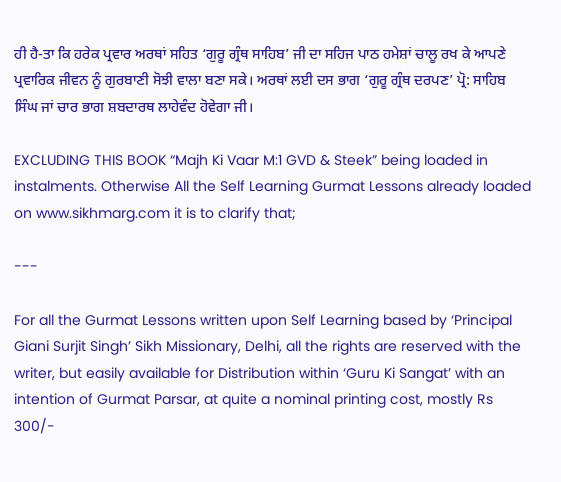ਹੀ ਹੈ-ਤਾ ਕਿ ਹਰੇਕ ਪ੍ਰਵਾਰ ਅਰਥਾਂ ਸਹਿਤ ‘ਗੁਰੂ ਗ੍ਰੰਥ ਸਾਹਿਬ’ ਜੀ ਦਾ ਸਹਿਜ ਪਾਠ ਹਮੇਸ਼ਾਂ ਚਾਲੂ ਰਖ ਕੇ ਆਪਣੇ ਪ੍ਰਵਾਰਿਕ ਜੀਵਨ ਨੂੰ ਗੁਰਬਾਣੀ ਸੋਝੀ ਵਾਲਾ ਬਣਾ ਸਕੇ। ਅਰਥਾਂ ਲਈ ਦਸ ਭਾਗ ‘ਗੁਰੂ ਗ੍ਰੰਥ ਦਰਪਣ’ ਪ੍ਰੋ: ਸਾਹਿਬ ਸਿੰਘ ਜਾਂ ਚਾਰ ਭਾਗ ਸ਼ਬਦਾਰਥ ਲਾਹੇਵੰਦ ਹੋਵੇਗਾ ਜੀ।

EXCLUDING THIS BOOK “Majh Ki Vaar M:1 GVD & Steek” being loaded in instalments. Otherwise All the Self Learning Gurmat Lessons already loaded on www.sikhmarg.com it is to clarify that;

---

For all the Gurmat Lessons written upon Self Learning based by ‘Principal Giani Surjit Singh’ Sikh Missionary, Delhi, all the rights are reserved with the writer, but easily available for Distribution within ‘Guru Ki Sangat’ with an intention of Gurmat Parsar, at quite a nominal printing cost, mostly Rs 300/-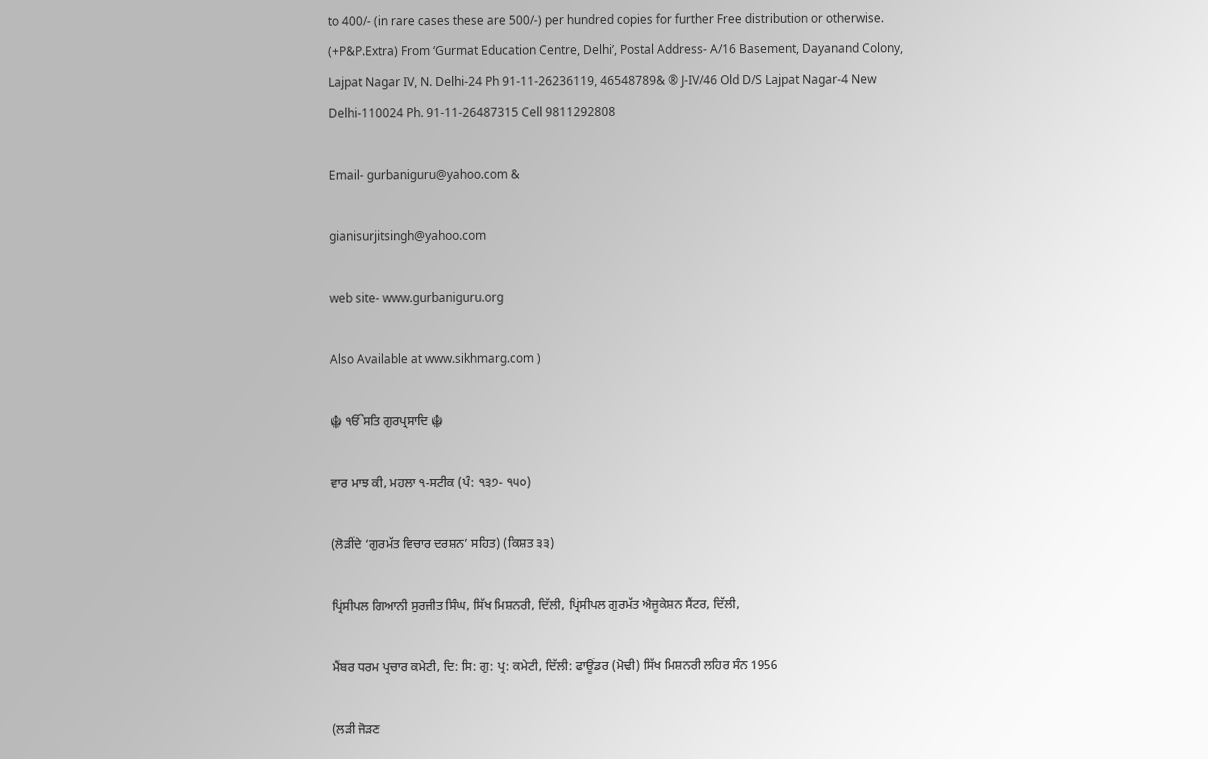to 400/- (in rare cases these are 500/-) per hundred copies for further Free distribution or otherwise. (+P&P.Extra) From ‘Gurmat Education Centre, Delhi’, Postal Address- A/16 Basement, Dayanand Colony, Lajpat Nagar IV, N. Delhi-24 Ph 91-11-26236119, 46548789& ® J-IV/46 Old D/S Lajpat Nagar-4 New Delhi-110024 Ph. 91-11-26487315 Cell 9811292808

Email- gurbaniguru@yahoo.com &

gianisurjitsingh@yahoo.com

web site- www.gurbaniguru.org

Also Available at www.sikhmarg.com )

☬ ੴਸਤਿ ਗੁਰਪ੍ਰਸਾਦਿ ☬

ਵਾਰ ਮਾਝ ਕੀ, ਮਹਲਾ ੧-ਸਟੀਕ (ਪੰ: ੧੩੭- ੧੫੦)

(ਲੋੜੀਂਦੇ ‘ਗੁਰਮੱਤ ਵਿਚਾਰ ਦਰਸ਼ਨ’ ਸਹਿਤ) (ਕਿਸ਼ਤ ੩੩)

ਪ੍ਰਿਂਸੀਪਲ ਗਿਆਨੀ ਸੁਰਜੀਤ ਸਿੰਘ, ਸਿੱਖ ਮਿਸ਼ਨਰੀ, ਦਿੱਲੀ, ਪ੍ਰਿਂਸੀਪਲ ਗੁਰਮੱਤ ਐਜੂਕੇਸ਼ਨ ਸੈਂਟਰ, ਦਿੱਲੀ,

ਮੈਂਬਰ ਧਰਮ ਪ੍ਰਚਾਰ ਕਮੇਟੀ, ਦਿ: ਸਿ: ਗੁ: ਪ੍ਰ: ਕਮੇਟੀ, ਦਿੱਲੀ: ਫਾਊਂਡਰ (ਮੋਢੀ) ਸਿੱਖ ਮਿਸ਼ਨਰੀ ਲਹਿਰ ਸੰਨ 1956

(ਲੜੀ ਜੋੜਣ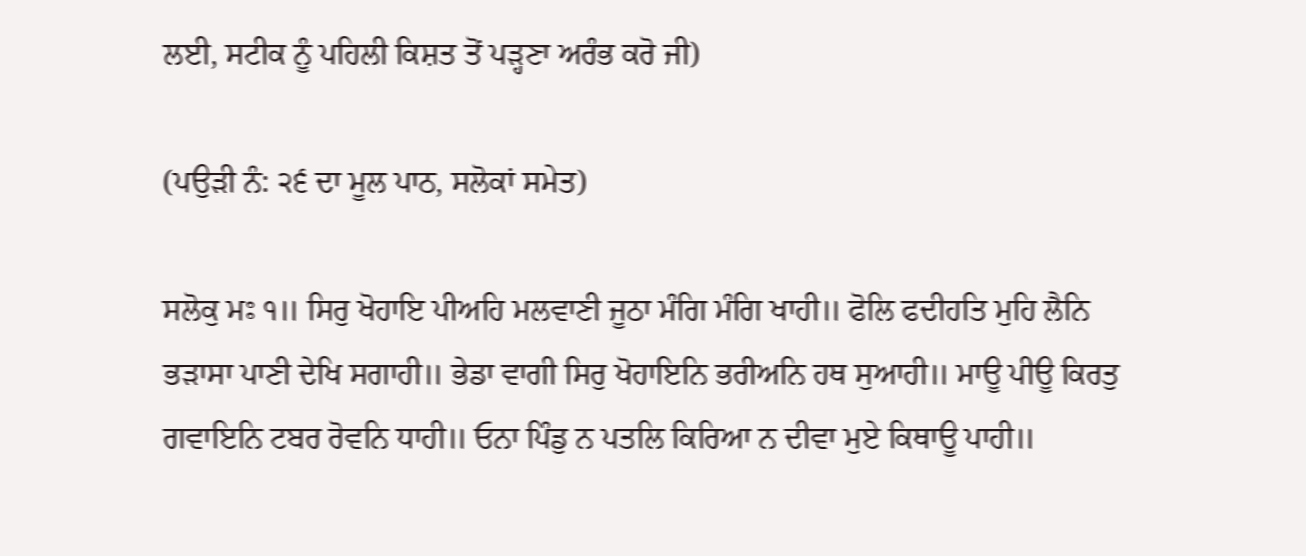ਲਈ, ਸਟੀਕ ਨੂੰ ਪਹਿਲੀ ਕਿਸ਼ਤ ਤੋਂ ਪੜ੍ਹਣਾ ਅਰੰਭ ਕਰੋ ਜੀ)

(ਪਉੜੀ ਨੰ: ੨੬ ਦਾ ਮੂਲ ਪਾਠ, ਸਲੋਕਾਂ ਸਮੇਤ)

ਸਲੋਕੁ ਮਃ ੧॥ ਸਿਰੁ ਖੋਹਾਇ ਪੀਅਹਿ ਮਲਵਾਣੀ ਜੂਠਾ ਮੰਗਿ ਮੰਗਿ ਖਾਹੀ॥ ਫੋਲਿ ਫਦੀਹਤਿ ਮੁਹਿ ਲੈਨਿ ਭੜਾਸਾ ਪਾਣੀ ਦੇਖਿ ਸਗਾਹੀ॥ ਭੇਡਾ ਵਾਗੀ ਸਿਰੁ ਖੋਹਾਇਨਿ ਭਰੀਅਨਿ ਹਥ ਸੁਆਹੀ॥ ਮਾਊ ਪੀਊ ਕਿਰਤੁ ਗਵਾਇਨਿ ਟਬਰ ਰੋਵਨਿ ਧਾਹੀ॥ ਓਨਾ ਪਿੰਡੁ ਨ ਪਤਲਿ ਕਿਰਿਆ ਨ ਦੀਵਾ ਮੁਏ ਕਿਥਾਊ ਪਾਹੀ॥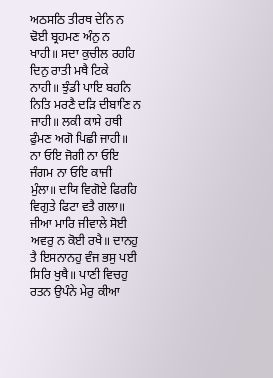ਅਠਸਠਿ ਤੀਰਥ ਦੇਨਿ ਨ ਢੋਈ ਬ੍ਰਹਮਣ ਅੰਨੁ ਨ ਖਾਹੀ॥ ਸਦਾ ਕੁਚੀਲ ਰਹਹਿ ਦਿਨੁ ਰਾਤੀ ਮਥੈ ਟਿਕੇ ਨਾਹੀ॥ ਝੁੰਡੀ ਪਾਇ ਬਹਨਿ ਨਿਤਿ ਮਰਣੈ ਦੜਿ ਦੀਬਾਣਿ ਨ ਜਾਹੀ॥ ਲਕੀ ਕਾਸੇ ਹਥੀ ਫੁੰਮਣ ਅਗੋ ਪਿਛੀ ਜਾਹੀ॥ ਨਾ ਓਇ ਜੋਗੀ ਨਾ ਓਇ ਜੰਗਮ ਨਾ ਓਇ ਕਾਜੀ ਮੁੰਲਾ॥ ਦਯਿ ਵਿਗੋਏ ਫਿਰਹਿ ਵਿਗੁਤੇ ਫਿਟਾ ਵਤੈ ਗਲਾ॥ ਜੀਆ ਮਾਰਿ ਜੀਵਾਲੇ ਸੋਈ ਅਵਰੁ ਨ ਕੋਈ ਰਖੈ॥ ਦਾਨਹੁ ਤੈ ਇਸਨਾਨਹੁ ਵੰਜ ਭਸੁ ਪਈ ਸਿਰਿ ਖੁਥੈ॥ ਪਾਣੀ ਵਿਚਹੁ ਰਤਨ ਉਪੰਨੇ ਮੇਰੁ ਕੀਆ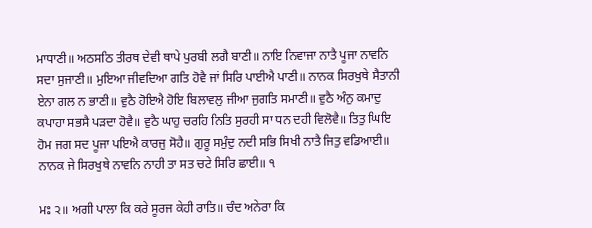ਮਾਧਾਣੀ॥ ਅਠਸਠਿ ਤੀਰਥ ਦੇਵੀ ਥਾਪੇ ਪੁਰਬੀ ਲਗੈ ਬਾਣੀ॥ ਨਾਇ ਨਿਵਾਜਾ ਨਾਤੈ ਪੂਜਾ ਨਾਵਨਿ ਸਦਾ ਸੁਜਾਣੀ॥ ਮੁਇਆ ਜੀਵਦਿਆ ਗਤਿ ਹੋਵੈ ਜਾਂ ਸਿਰਿ ਪਾਈਐ ਪਾਣੀ॥ ਨਾਨਕ ਸਿਰਖੁਥੇ ਸੈਤਾਨੀ ਏਨਾ ਗਲ ਨ ਭਾਣੀ॥ ਵੁਠੈ ਹੋਇਐ ਹੋਇ ਬਿਲਾਵਲੁ ਜੀਆ ਜੁਗਤਿ ਸਮਾਣੀ॥ ਵੁਠੈ ਅੰਨੁ ਕਮਾਦੁ ਕਪਾਹਾ ਸਭਸੈ ਪੜਦਾ ਹੋਵੈ॥ ਵੁਠੈ ਘਾਹੁ ਚਰਹਿ ਨਿਤਿ ਸੁਰਹੀ ਸਾ ਧਨ ਦਹੀ ਵਿਲੋਵੈ॥ ਤਿਤੁ ਘਿਇ ਹੋਮ ਜਗ ਸਦ ਪੂਜਾ ਪਇਐ ਕਾਰਜੁ ਸੋਹੈ॥ ਗੁਰੂ ਸਮੁੰਦੁ ਨਦੀ ਸਭਿ ਸਿਖੀ ਨਾਤੈ ਜਿਤੁ ਵਡਿਆਈ॥ ਨਾਨਕ ਜੇ ਸਿਰਖੁਥੇ ਨਾਵਨਿ ਨਾਹੀ ਤਾ ਸਤ ਚਟੇ ਸਿਰਿ ਛਾਈ॥ ੧

ਮਃ ੨॥ ਅਗੀ ਪਾਲਾ ਕਿ ਕਰੇ ਸੂਰਜ ਕੇਹੀ ਰਾਤਿ॥ ਚੰਦ ਅਨੇਰਾ ਕਿ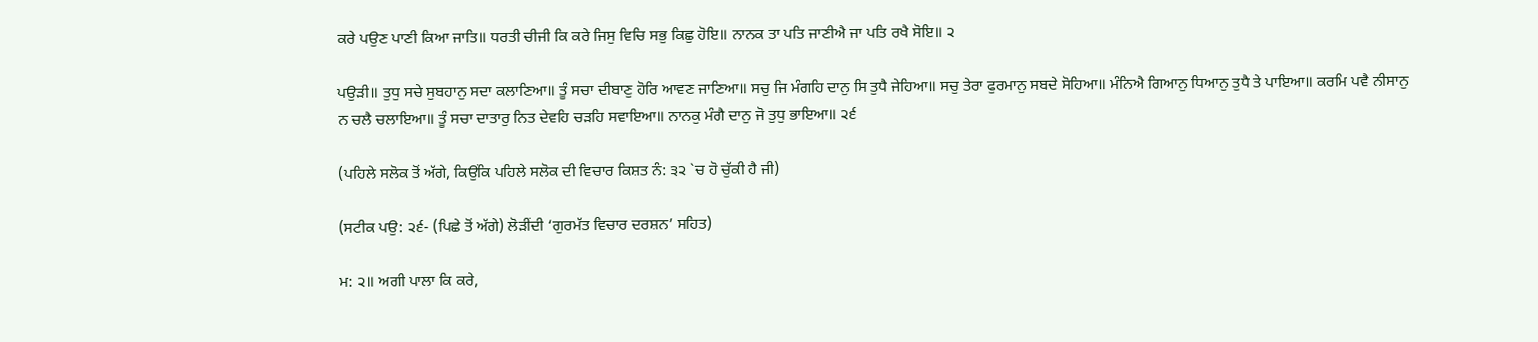ਕਰੇ ਪਉਣ ਪਾਣੀ ਕਿਆ ਜਾਤਿ॥ ਧਰਤੀ ਚੀਜੀ ਕਿ ਕਰੇ ਜਿਸੁ ਵਿਚਿ ਸਭੁ ਕਿਛੁ ਹੋਇ॥ ਨਾਨਕ ਤਾ ਪਤਿ ਜਾਣੀਐ ਜਾ ਪਤਿ ਰਖੈ ਸੋਇ॥ ੨

ਪਉੜੀ॥ ਤੁਧੁ ਸਚੇ ਸੁਬਹਾਨੁ ਸਦਾ ਕਲਾਣਿਆ॥ ਤੂੰ ਸਚਾ ਦੀਬਾਣੁ ਹੋਰਿ ਆਵਣ ਜਾਣਿਆ॥ ਸਚੁ ਜਿ ਮੰਗਹਿ ਦਾਨੁ ਸਿ ਤੁਧੈ ਜੇਹਿਆ॥ ਸਚੁ ਤੇਰਾ ਫੁਰਮਾਨੁ ਸਬਦੇ ਸੋਹਿਆ॥ ਮੰਨਿਐ ਗਿਆਨੁ ਧਿਆਨੁ ਤੁਧੈ ਤੇ ਪਾਇਆ॥ ਕਰਮਿ ਪਵੈ ਨੀਸਾਨੁ ਨ ਚਲੈ ਚਲਾਇਆ॥ ਤੂੰ ਸਚਾ ਦਾਤਾਰੁ ਨਿਤ ਦੇਵਹਿ ਚੜਹਿ ਸਵਾਇਆ॥ ਨਾਨਕੁ ਮੰਗੈ ਦਾਨੁ ਜੋ ਤੁਧੁ ਭਾਇਆ॥ ੨੬

(ਪਹਿਲੇ ਸਲੋਕ ਤੋਂ ਅੱਗੇ, ਕਿਉਂਕਿ ਪਹਿਲੇ ਸਲੋਕ ਦੀ ਵਿਚਾਰ ਕਿਸ਼ਤ ਨੰ: ੩੨ `ਚ ਹੋ ਚੁੱਕੀ ਹੈ ਜੀ)

(ਸਟੀਕ ਪਉ: ੨੬- (ਪਿਛੇ ਤੋਂ ਅੱਗੇ) ਲੋੜੀਂਦੀ ‘ਗੁਰਮੱਤ ਵਿਚਾਰ ਦਰਸ਼ਨ’ ਸਹਿਤ)

ਮ: ੨॥ ਅਗੀ ਪਾਲਾ ਕਿ ਕਰੇ,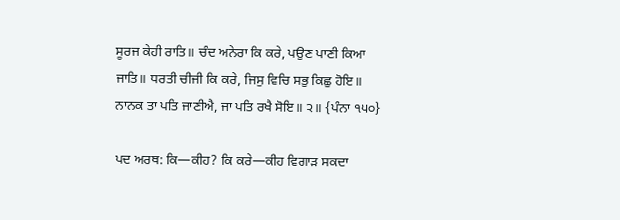ਸੂਰਜ ਕੇਹੀ ਰਾਤਿ॥ ਚੰਦ ਅਨੇਰਾ ਕਿ ਕਰੇ, ਪਉਣ ਪਾਣੀ ਕਿਆ ਜਾਤਿ॥ ਧਰਤੀ ਚੀਜੀ ਕਿ ਕਰੇ, ਜਿਸੁ ਵਿਚਿ ਸਭੁ ਕਿਛੁ ਹੋਇ॥ ਨਾਨਕ ਤਾ ਪਤਿ ਜਾਣੀਐ, ਜਾ ਪਤਿ ਰਖੈ ਸੋਇ॥ ੨॥ {ਪੰਨਾ ੧੫੦}

ਪਦ ਅਰਥ: ਕਿ—ਕੀਹ? ਕਿ ਕਰੇ—ਕੀਹ ਵਿਗਾੜ ਸਕਦਾ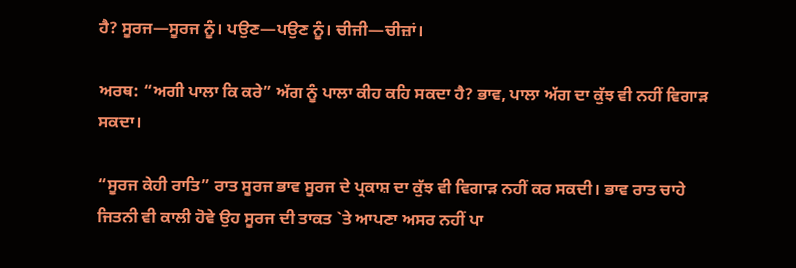ਹੈ? ਸੂਰਜ—ਸੂਰਜ ਨੂੰ। ਪਉਣ—ਪਉਣ ਨੂੰ। ਚੀਜੀ—ਚੀਜ਼ਾਂ।

ਅਰਥ: “ਅਗੀ ਪਾਲਾ ਕਿ ਕਰੇ” ਅੱਗ ਨੂੰ ਪਾਲਾ ਕੀਹ ਕਹਿ ਸਕਦਾ ਹੈ? ਭਾਵ, ਪਾਲਾ ਅੱਗ ਦਾ ਕੁੱਝ ਵੀ ਨਹੀਂ ਵਿਗਾੜ ਸਕਦਾ।

“ਸੂਰਜ ਕੇਹੀ ਰਾਤਿ” ਰਾਤ ਸੂਰਜ ਭਾਵ ਸੂਰਜ ਦੇ ਪ੍ਰਕਾਸ਼ ਦਾ ਕੁੱਝ ਵੀ ਵਿਗਾੜ ਨਹੀਂ ਕਰ ਸਕਦੀ। ਭਾਵ ਰਾਤ ਚਾਹੇ ਜਿਤਨੀ ਵੀ ਕਾਲੀ ਹੋਵੇ ਉਹ ਸੂਰਜ ਦੀ ਤਾਕਤ `ਤੇ ਆਪਣਾ ਅਸਰ ਨਹੀਂ ਪਾ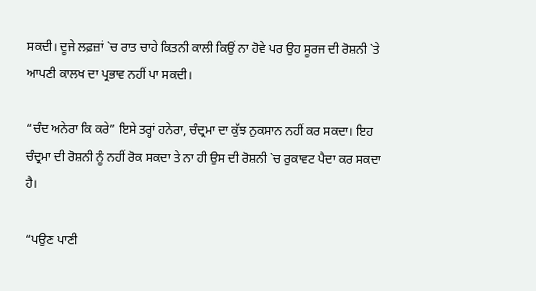ਸਕਦੀ। ਦੂਜੇ ਲਫ਼ਜ਼ਾਂ `ਚ ਰਾਤ ਚਾਹੇ ਕਿਤਨੀ ਕਾਲੀ ਕਿਉਂ ਨਾ ਹੋਵੇ ਪਰ ਉਹ ਸੂਰਜ ਦੀ ਰੋਸ਼ਨੀ `ਤੇ ਆਪਣੀ ਕਾਲਖ ਦਾ ਪ੍ਰਭਾਵ ਨਹੀਂ ਪਾ ਸਕਦੀ।

“ਚੰਦ ਅਨੇਰਾ ਕਿ ਕਰੇ” ਇਸੇ ਤਰ੍ਹਾਂ ਹਨੇਰਾ, ਚੰਦ੍ਰਮਾ ਦਾ ਕੁੱਝ ਨੁਕਸਾਨ ਨਹੀਂ ਕਰ ਸਕਦਾ। ਇਹ ਚੰਦ੍ਰਮਾ ਦੀ ਰੋਸ਼ਨੀ ਨੂੰ ਨਹੀਂ ਰੋਕ ਸਕਦਾ ਤੇ ਨਾ ਹੀ ਉਸ ਦੀ ਰੋਸ਼ਨੀ `ਚ ਰੁਕਾਵਟ ਪੈਦਾ ਕਰ ਸਕਦਾ ਹੈ।

“ਪਉਣ ਪਾਣੀ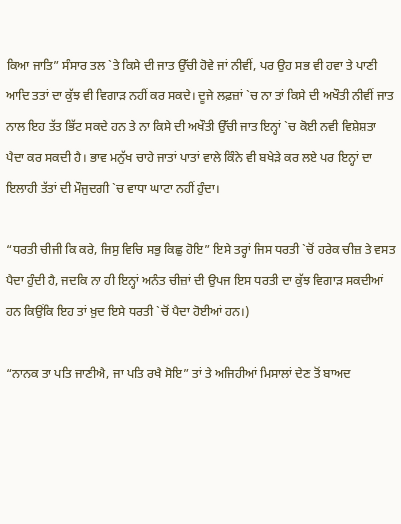ਕਿਆ ਜਾਤਿ” ਸੰਸਾਰ ਤਲ `ਤੇ ਕਿਸੇ ਦੀ ਜਾਤ ਉੱਚੀ ਹੋਵੇ ਜਾਂ ਨੀਵੀਂ, ਪਰ ਉਹ ਸਭ ਵੀ ਹਵਾ ਤੇ ਪਾਣੀ ਆਦਿ ਤਤਾਂ ਦਾ ਕੁੱਝ ਵੀ ਵਿਗਾੜ ਨਹੀਂ ਕਰ ਸਕਦੇ। ਦੂਜੇ ਲਫ਼ਜ਼ਾਂ `ਚ ਨਾ ਤਾਂ ਕਿਸੇ ਦੀ ਅਖੌਤੀ ਨੀਵੀਂ ਜਾਤ ਨਾਲ ਇਹ ਤੱਤ ਭਿੱਟ ਸਕਦੇ ਹਨ ਤੇ ਨਾ ਕਿਸੇ ਦੀ ਅਖੌਤੀ ਉੱਚੀ ਜਾਤ ਇਨ੍ਹਾਂ `ਚ ਕੋਈ ਨਵੀ ਵਿਸ਼ੇਸ਼ਤਾ ਪੈਦਾ ਕਰ ਸਕਦੀ ਹੈ। ਭਾਵ ਮਨੁੱਖ ਚਾਹੇ ਜਾਤਾਂ ਪਾਤਾਂ ਵਾਲੇ ਕਿੰਨੇ ਵੀ ਬਖੇੜੇ ਕਰ ਲਏ ਪਰ ਇਨ੍ਹਾਂ ਦਾ ਇਲਾਹੀ ਤੱਤਾਂ ਦੀ ਮੌਜੁਦਗੀ `ਚ ਵਾਧਾ ਘਾਟਾ ਨਹੀਂ ਹੁੰਦਾ।

“ਧਰਤੀ ਚੀਜੀ ਕਿ ਕਰੇ, ਜਿਸੁ ਵਿਚਿ ਸਭੁ ਕਿਛੁ ਹੋਇ” ਇਸੇ ਤਰ੍ਹਾਂ ਜਿਸ ਧਰਤੀ `ਚੋਂ ਹਰੇਕ ਚੀਜ਼ ਤੇ ਵਸਤ ਪੈਦਾ ਹੁੰਦੀ ਹੈ, ਜਦਕਿ ਨਾ ਹੀ ਇਨ੍ਹਾਂ ਅਨੰਤ ਚੀਜ਼ਾਂ ਦੀ ਉਪਜ ਇਸ ਧਰਤੀ ਦਾ ਕੁੱਝ ਵਿਗਾੜ ਸਕਦੀਆਂ ਹਨ ਕਿਉਂਕਿ ਇਹ ਤਾਂ ਖ਼ੁਦ ਇਸੇ ਧਰਤੀ `ਚੋਂ ਪੈਦਾ ਹੋਈਆਂ ਹਨ।)

“ਨਾਨਕ ਤਾ ਪਤਿ ਜਾਣੀਐ, ਜਾ ਪਤਿ ਰਖੈ ਸੋਇ” ਤਾਂ ਤੇ ਅਜਿਹੀਆਂ ਮਿਸਾਲਾਂ ਦੇਣ ਤੋਂ ਬਾਅਦ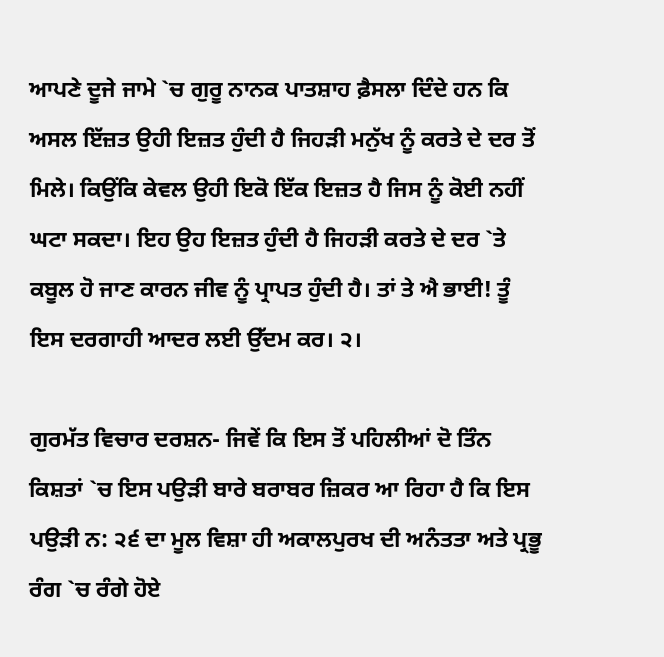ਆਪਣੇ ਦੂਜੇ ਜਾਮੇ `ਚ ਗੁਰੂ ਨਾਨਕ ਪਾਤਸ਼ਾਹ ਫ਼ੈਸਲਾ ਦਿੰਦੇ ਹਨ ਕਿ ਅਸਲ ਇੱਜ਼ਤ ਉਹੀ ਇਜ਼ਤ ਹੁੰਦੀ ਹੈ ਜਿਹੜੀ ਮਨੁੱਖ ਨੂੰ ਕਰਤੇ ਦੇ ਦਰ ਤੋਂ ਮਿਲੇ। ਕਿਉਂਕਿ ਕੇਵਲ ਉਹੀ ਇਕੋ ਇੱਕ ਇਜ਼ਤ ਹੈ ਜਿਸ ਨੂੰ ਕੋਈ ਨਹੀਂ ਘਟਾ ਸਕਦਾ। ਇਹ ਉਹ ਇਜ਼ਤ ਹੁੰਦੀ ਹੈ ਜਿਹੜੀ ਕਰਤੇ ਦੇ ਦਰ `ਤੇ ਕਬੂਲ ਹੋ ਜਾਣ ਕਾਰਨ ਜੀਵ ਨੂੰ ਪ੍ਰਾਪਤ ਹੁੰਦੀ ਹੈ। ਤਾਂ ਤੇ ਐ ਭਾਈ! ਤੂੰ ਇਸ ਦਰਗਾਹੀ ਆਦਰ ਲਈ ਉੱਦਮ ਕਰ। ੨।

ਗੁਰਮੱਤ ਵਿਚਾਰ ਦਰਸ਼ਨ- ਜਿਵੇਂ ਕਿ ਇਸ ਤੋਂ ਪਹਿਲੀਆਂ ਦੋ ਤਿੰਨ ਕਿਸ਼ਤਾਂ `ਚ ਇਸ ਪਉੜੀ ਬਾਰੇ ਬਰਾਬਰ ਜ਼ਿਕਰ ਆ ਰਿਹਾ ਹੈ ਕਿ ਇਸ ਪਉੜੀ ਨ: ੨੬ ਦਾ ਮੂਲ ਵਿਸ਼ਾ ਹੀ ਅਕਾਲਪੁਰਖ ਦੀ ਅਨੰਤਤਾ ਅਤੇ ਪ੍ਰਭੂ ਰੰਗ `ਚ ਰੰਗੇ ਹੋਏ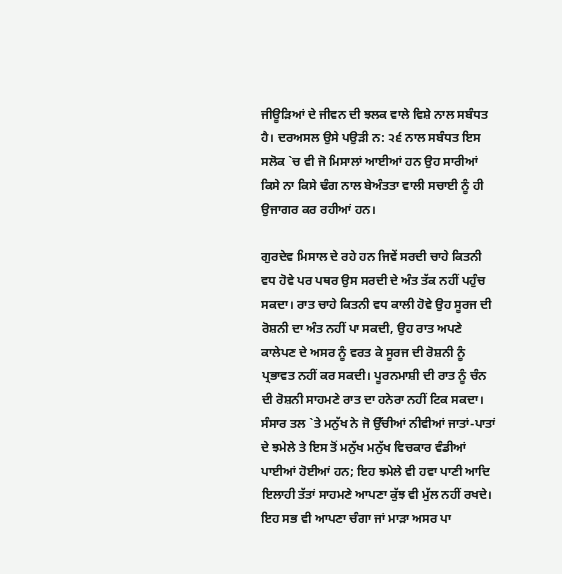ਜੀਊੜਿਆਂ ਦੇ ਜੀਵਨ ਦੀ ਝਲਕ ਵਾਲੇ ਵਿਸ਼ੇ ਨਾਲ ਸਬੰਧਤ ਹੈ। ਦਰਅਸਲ ਉਸੇ ਪਉੜੀ ਨ: ੨੬ ਨਾਲ ਸਬੰਧਤ ਇਸ ਸਲੋਕ `ਚ ਵੀ ਜੋ ਮਿਸਾਲਾਂ ਆਈਆਂ ਹਨ ਉਹ ਸਾਰੀਆਂ ਕਿਸੇ ਨਾ ਕਿਸੇ ਢੰਗ ਨਾਲ ਬੇਅੰਤਤਾ ਵਾਲੀ ਸਚਾਈ ਨੂੰ ਹੀ ਉਜਾਗਰ ਕਰ ਰਹੀਆਂ ਹਨ।

ਗੁਰਦੇਵ ਮਿਸਾਲ ਦੇ ਰਹੇ ਹਨ ਜਿਵੇਂ ਸਰਦੀ ਚਾਹੇ ਕਿਤਨੀ ਵਧ ਹੋਵੇ ਪਰ ਪਥਰ ਉਸ ਸਰਦੀ ਦੇ ਅੰਤ ਤੱਕ ਨਹੀਂ ਪਹੁੰਚ ਸਕਦਾ। ਰਾਤ ਚਾਹੇ ਕਿਤਨੀ ਵਧ ਕਾਲੀ ਹੋਵੇ ਉਹ ਸੂਰਜ ਦੀ ਰੋਸ਼ਨੀ ਦਾ ਅੰਤ ਨਹੀਂ ਪਾ ਸਕਦੀ, ਉਹ ਰਾਤ ਅਪਣੇ ਕਾਲੇਪਣ ਦੇ ਅਸਰ ਨੂੰ ਵਰਤ ਕੇ ਸੂਰਜ ਦੀ ਰੋਸ਼ਨੀ ਨੂੰ ਪ੍ਰਭਾਵਤ ਨਹੀਂ ਕਰ ਸਕਦੀ। ਪੂਰਨਮਾਸ਼ੀ ਦੀ ਰਾਤ ਨੂੰ ਚੰਨ ਦੀ ਰੋਸ਼ਨੀ ਸਾਹਮਣੇ ਰਾਤ ਦਾ ਹਨੇਰਾ ਨਹੀਂ ਟਿਕ ਸਕਦਾ। ਸੰਸਾਰ ਤਲ `ਤੇ ਮਨੁੱਖ ਨੇ ਜੋ ਉੱਚੀਆਂ ਨੀਵੀਆਂ ਜਾਤਾਂ-ਪਾਤਾਂ ਦੇ ਝਮੇਲੇ ਤੇ ਇਸ ਤੋਂ ਮਨੁੱਖ ਮਨੁੱਖ ਵਿਚਕਾਰ ਵੰਡੀਆਂ ਪਾਈਆਂ ਹੋਈਆਂ ਹਨ; ਇਹ ਝਮੇਲੇ ਵੀ ਹਵਾ ਪਾਣੀ ਆਦਿ ਇਲਾਹੀ ਤੱਤਾਂ ਸਾਹਮਣੇ ਆਪਣਾ ਕੁੱਝ ਵੀ ਮੁੱਲ ਨਹੀਂ ਰਖਦੇ। ਇਹ ਸਭ ਵੀ ਆਪਣਾ ਚੰਗਾ ਜਾਂ ਮਾੜਾ ਅਸਰ ਪਾ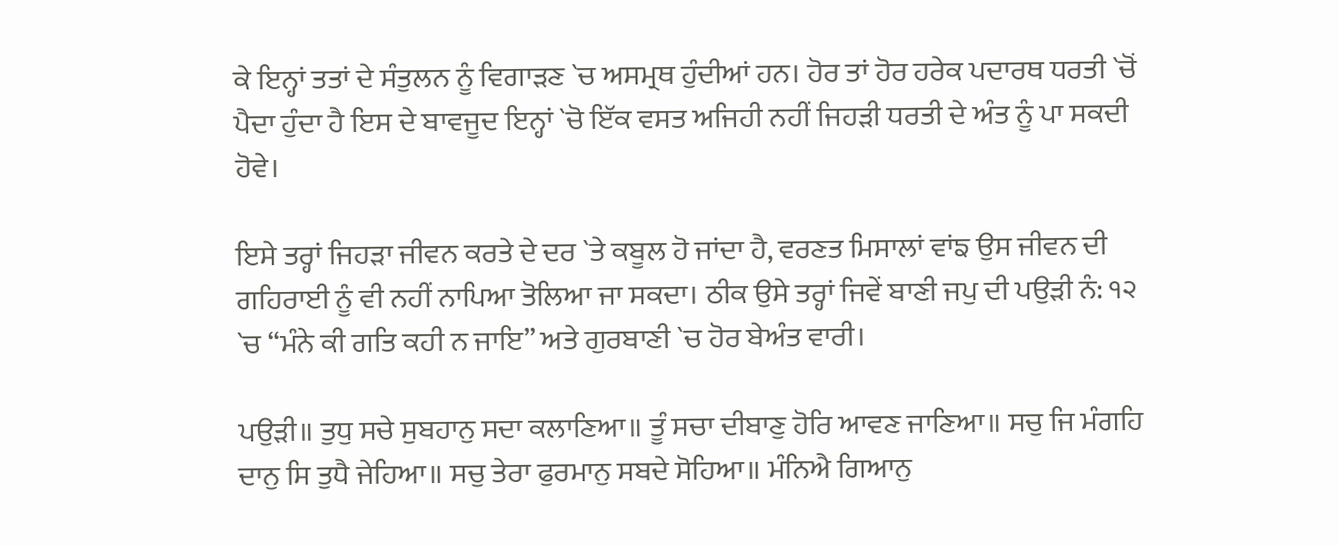ਕੇ ਇਨ੍ਹਾਂ ਤਤਾਂ ਦੇ ਸੰਤੁਲਨ ਨੂੰ ਵਿਗਾੜਣ `ਚ ਅਸਮ੍ਰਥ ਹੁੰਦੀਆਂ ਹਨ। ਹੋਰ ਤਾਂ ਹੋਰ ਹਰੇਕ ਪਦਾਰਥ ਧਰਤੀ `ਚੋਂ ਪੈਦਾ ਹੁੰਦਾ ਹੈ ਇਸ ਦੇ ਬਾਵਜੂਦ ਇਨ੍ਹਾਂ `ਚੋ ਇੱਕ ਵਸਤ ਅਜਿਹੀ ਨਹੀਂ ਜਿਹੜੀ ਧਰਤੀ ਦੇ ਅੰਤ ਨੂੰ ਪਾ ਸਕਦੀ ਹੋਵੇ।

ਇਸੇ ਤਰ੍ਹਾਂ ਜਿਹੜਾ ਜੀਵਨ ਕਰਤੇ ਦੇ ਦਰ `ਤੇ ਕਬੂਲ ਹੋ ਜਾਂਦਾ ਹੈ, ਵਰਣਤ ਮਿਸਾਲਾਂ ਵਾਂਙ ਉਸ ਜੀਵਨ ਦੀ ਗਹਿਰਾਈ ਨੂੰ ਵੀ ਨਹੀਂ ਨਾਪਿਆ ਤੋਲਿਆ ਜਾ ਸਕਦਾ। ਠੀਕ ਉਸੇ ਤਰ੍ਹਾਂ ਜਿਵੇਂ ਬਾਣੀ ਜਪੁ ਦੀ ਪਉੜੀ ਨੰ: ੧੨ `ਚ “ਮੰਨੇ ਕੀ ਗਤਿ ਕਹੀ ਨ ਜਾਇ” ਅਤੇ ਗੁਰਬਾਣੀ `ਚ ਹੋਰ ਬੇਅੰਤ ਵਾਰੀ।

ਪਉੜੀ॥ ਤੁਧੁ ਸਚੇ ਸੁਬਹਾਨੁ ਸਦਾ ਕਲਾਣਿਆ॥ ਤੂੰ ਸਚਾ ਦੀਬਾਣੁ ਹੋਰਿ ਆਵਣ ਜਾਣਿਆ॥ ਸਚੁ ਜਿ ਮੰਗਹਿ ਦਾਨੁ ਸਿ ਤੁਧੈ ਜੇਹਿਆ॥ ਸਚੁ ਤੇਰਾ ਫੁਰਮਾਨੁ ਸਬਦੇ ਸੋਹਿਆ॥ ਮੰਨਿਐ ਗਿਆਨੁ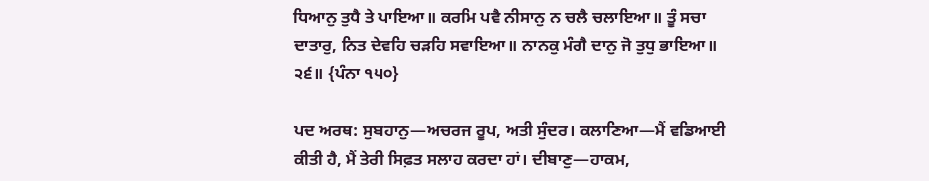ਧਿਆਨੁ ਤੁਧੈ ਤੇ ਪਾਇਆ॥ ਕਰਮਿ ਪਵੈ ਨੀਸਾਨੁ ਨ ਚਲੈ ਚਲਾਇਆ॥ ਤੂੰ ਸਚਾ ਦਾਤਾਰੁ, ਨਿਤ ਦੇਵਹਿ ਚੜਹਿ ਸਵਾਇਆ॥ ਨਾਨਕੁ ਮੰਗੈ ਦਾਨੁ ਜੋ ਤੁਧੁ ਭਾਇਆ॥ ੨੬॥ {ਪੰਨਾ ੧੫੦}

ਪਦ ਅਰਥ: ਸੁਬਹਾਨੁ—ਅਚਰਜ ਰੂਪ, ਅਤੀ ਸੁੰਦਰ। ਕਲਾਣਿਆ—ਮੈਂ ਵਡਿਆਈ ਕੀਤੀ ਹੈ, ਮੈਂ ਤੇਰੀ ਸਿਫ਼ਤ ਸਲਾਹ ਕਰਦਾ ਹਾਂ। ਦੀਬਾਣੁ—ਹਾਕਮ,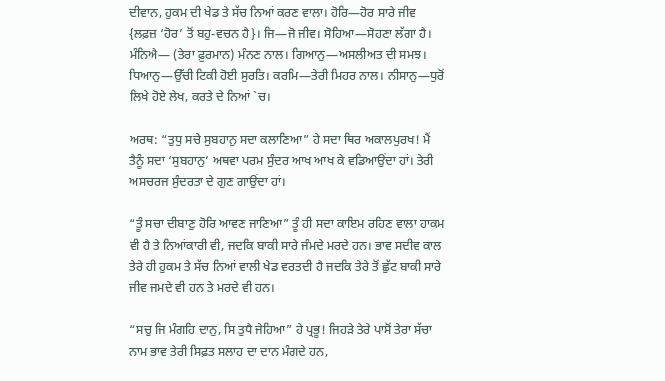ਦੀਵਾਨ, ਹੁਕਮ ਦੀ ਖੇਡ ਤੇ ਸੱਚ ਨਿਆਂ ਕਰਣ ਵਾਲਾ। ਹੋਰਿ—ਹੋਰ ਸਾਰੇ ਜੀਵ {ਲਫ਼ਜ਼ ‘ਹੋਰ’ ਤੋਂ ਬਹੁ-ਵਚਨ ਹੈ}। ਜਿ—ਜੋ ਜੀਵ। ਸੋਹਿਆ—ਸੋਹਣਾ ਲੱਗਾ ਹੈ। ਮੰਨਿਐ— (ਤੇਰਾ ਫ਼ੁਰਮਾਨ) ਮੰਨਣ ਨਾਲ। ਗਿਆਨੁ—ਅਸਲੀਅਤ ਦੀ ਸਮਝ। ਧਿਆਨੁ—ਉੱਚੀ ਟਿਕੀ ਹੋਈ ਸੁਰਤਿ। ਕਰਮਿ—ਤੇਰੀ ਮਿਹਰ ਨਾਲ। ਨੀਸਾਨੁ—ਧੁਰੋਂ ਲਿਖੇ ਹੋਏ ਲੇਖ, ਕਰਤੇ ਦੇ ਨਿਆਂ `ਚ।

ਅਰਥ: “ਤੁਧੁ ਸਚੇ ਸੁਬਹਾਨੁ ਸਦਾ ਕਲਾਣਿਆ” ਹੇ ਸਦਾ ਥਿਰ ਅਕਾਲਪੁਰਖ! ਮੈਂ ਤੈਨੂੰ ਸਦਾ ‘ਸੁਬਹਾਨੁ’ ਅਥਵਾ ਪਰਮ ਸੁੰਦਰ ਆਖ ਆਖ ਕੇ ਵਡਿਆਉਂਦਾ ਹਾਂ। ਤੇਰੀ ਅਸਚਰਜ ਸੁੰਦਰਤਾ ਦੇ ਗੁਣ ਗਾਉਂਦਾ ਹਾਂ।

“ਤੂੰ ਸਚਾ ਦੀਬਾਣੁ ਹੋਰਿ ਆਵਣ ਜਾਣਿਆ” ਤੂੰ ਹੀ ਸਦਾ ਕਾਇਮ ਰਹਿਣ ਵਾਲਾ ਹਾਕਮ ਵੀ ਹੈ ਤੇ ਨਿਆਂਕਾਰੀ ਵੀ, ਜਦਕਿ ਬਾਕੀ ਸਾਰੇ ਜੰਮਦੇ ਮਰਦੇ ਹਨ। ਭਾਵ ਸਦੀਵ ਕਾਲ ਤੇਰੇ ਹੀ ਹੁਕਮ ਤੇ ਸੱਚ ਨਿਆਂ ਵਾਲੀ ਖੇਡ ਵਰਤਦੀ ਹੈ ਜਦਕਿ ਤੇਰੇ ਤੋਂ ਛੁੱਟ ਬਾਕੀ ਸਾਰੇ ਜੀਵ ਜਮਦੇ ਵੀ ਹਨ ਤੇ ਮਰਦੇ ਵੀ ਹਨ।

“ਸਚੁ ਜਿ ਮੰਗਹਿ ਦਾਨੁ, ਸਿ ਤੁਧੈ ਜੇਹਿਆ” ਹੇ ਪ੍ਰਭੂ! ਜਿਹੜੇ ਤੇਰੇ ਪਾਸੋਂ ਤੇਰਾ ਸੱਚਾ ਨਾਮ ਭਾਵ ਤੇਰੀ ਸਿਫ਼ਤ ਸਲਾਹ ਦਾ ਦਾਨ ਮੰਗਦੇ ਹਨ,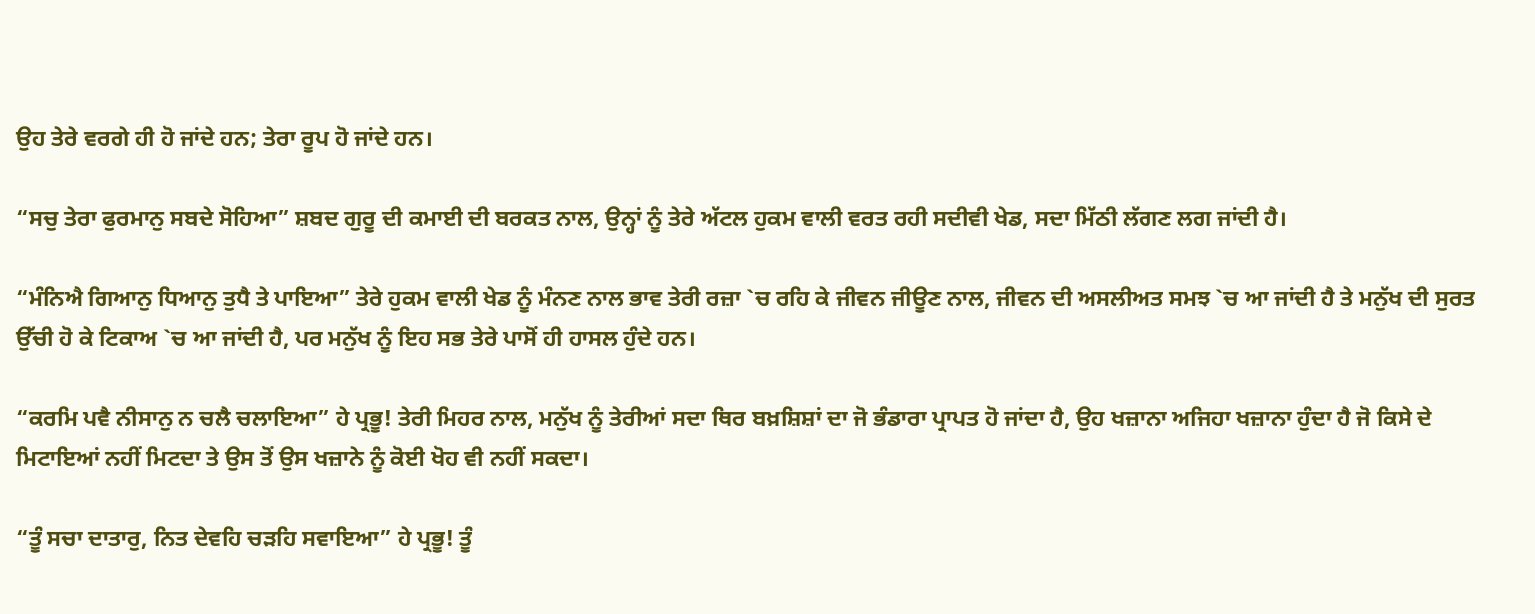ਉਹ ਤੇਰੇ ਵਰਗੇ ਹੀ ਹੋ ਜਾਂਦੇ ਹਨ; ਤੇਰਾ ਰੂਪ ਹੋ ਜਾਂਦੇ ਹਨ।

“ਸਚੁ ਤੇਰਾ ਫੁਰਮਾਨੁ ਸਬਦੇ ਸੋਹਿਆ” ਸ਼ਬਦ ਗੁਰੂ ਦੀ ਕਮਾਈ ਦੀ ਬਰਕਤ ਨਾਲ, ਉਨ੍ਹਾਂ ਨੂੰ ਤੇਰੇ ਅੱਟਲ ਹੁਕਮ ਵਾਲੀ ਵਰਤ ਰਹੀ ਸਦੀਵੀ ਖੇਡ, ਸਦਾ ਮਿੱਠੀ ਲੱਗਣ ਲਗ ਜਾਂਦੀ ਹੈ।

“ਮੰਨਿਐ ਗਿਆਨੁ ਧਿਆਨੁ ਤੁਧੈ ਤੇ ਪਾਇਆ” ਤੇਰੇ ਹੁਕਮ ਵਾਲੀ ਖੇਡ ਨੂੰ ਮੰਨਣ ਨਾਲ ਭਾਵ ਤੇਰੀ ਰਜ਼ਾ `ਚ ਰਹਿ ਕੇ ਜੀਵਨ ਜੀਊਣ ਨਾਲ, ਜੀਵਨ ਦੀ ਅਸਲੀਅਤ ਸਮਝ `ਚ ਆ ਜਾਂਦੀ ਹੈ ਤੇ ਮਨੁੱਖ ਦੀ ਸੁਰਤ ਉੱਚੀ ਹੋ ਕੇ ਟਿਕਾਅ `ਚ ਆ ਜਾਂਦੀ ਹੈ, ਪਰ ਮਨੁੱਖ ਨੂੰ ਇਹ ਸਭ ਤੇਰੇ ਪਾਸੋਂ ਹੀ ਹਾਸਲ ਹੁੰਦੇ ਹਨ।

“ਕਰਮਿ ਪਵੈ ਨੀਸਾਨੁ ਨ ਚਲੈ ਚਲਾਇਆ” ਹੇ ਪ੍ਰਭੂ! ਤੇਰੀ ਮਿਹਰ ਨਾਲ, ਮਨੁੱਖ ਨੂੰ ਤੇਰੀਆਂ ਸਦਾ ਥਿਰ ਬਖ਼ਸ਼ਿਸ਼ਾਂ ਦਾ ਜੋ ਭੰਡਾਰਾ ਪ੍ਰਾਪਤ ਹੋ ਜਾਂਦਾ ਹੈ, ਉਹ ਖਜ਼ਾਨਾ ਅਜਿਹਾ ਖਜ਼ਾਨਾ ਹੁੰਦਾ ਹੈ ਜੋ ਕਿਸੇ ਦੇ ਮਿਟਾਇਆਂ ਨਹੀਂ ਮਿਟਦਾ ਤੇ ਉਸ ਤੋਂ ਉਸ ਖਜ਼ਾਨੇ ਨੂੰ ਕੋਈ ਖੋਹ ਵੀ ਨਹੀਂ ਸਕਦਾ।

“ਤੂੰ ਸਚਾ ਦਾਤਾਰੁ, ਨਿਤ ਦੇਵਹਿ ਚੜਹਿ ਸਵਾਇਆ” ਹੇ ਪ੍ਰਭੂ! ਤੂੰ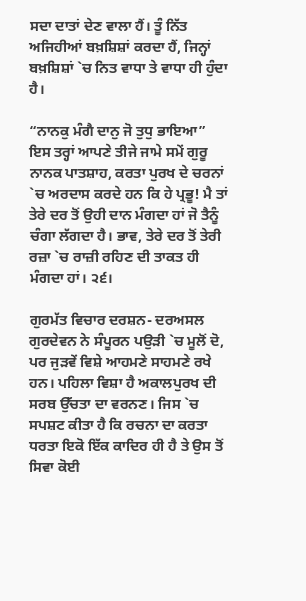ਸਦਾ ਦਾਤਾਂ ਦੇਣ ਵਾਲਾ ਹੈਂ। ਤੂੰ ਨਿੱਤ ਅਜਿਹੀਆਂ ਬਖ਼ਸ਼ਿਸ਼ਾਂ ਕਰਦਾ ਹੈਂ, ਜਿਨ੍ਹਾਂ ਬਖ਼ਸ਼ਿਸ਼ਾਂ `ਚ ਨਿਤ ਵਾਧਾ ਤੇ ਵਾਧਾ ਹੀ ਹੁੰਦਾ ਹੈ।

“ਨਾਨਕੁ ਮੰਗੈ ਦਾਨੁ ਜੋ ਤੁਧੁ ਭਾਇਆ” ਇਸ ਤਰ੍ਹਾਂ ਆਪਣੇ ਤੀਜੇ ਜਾਮੇ ਸਮੇਂ ਗੁਰੂ ਨਾਨਕ ਪਾਤਸ਼ਾਹ, ਕਰਤਾ ਪੁਰਖ ਦੇ ਚਰਨਾਂ `ਚ ਅਰਦਾਸ ਕਰਦੇ ਹਨ ਕਿ ਹੇ ਪ੍ਰਭੂ! ਮੈ ਤਾਂ ਤੇਰੇ ਦਰ ਤੋਂ ਉਹੀ ਦਾਨ ਮੰਗਦਾ ਹਾਂ ਜੋ ਤੈਨੂੰ ਚੰਗਾ ਲੱਗਦਾ ਹੈ। ਭਾਵ, ਤੇਰੇ ਦਰ ਤੋਂ ਤੇਰੀ ਰਜ਼ਾ `ਚ ਰਾਜ਼ੀ ਰਹਿਣ ਦੀ ਤਾਕਤ ਹੀ ਮੰਗਦਾ ਹਾਂ। ੨੬।

ਗੁਰਮੱਤ ਵਿਚਾਰ ਦਰਸ਼ਨ- ਦਰਅਸਲ ਗੁਰਦੇਵਨ ਨੇ ਸੰਪੂਰਨ ਪਉੜੀ `ਚ ਮੂਲੋਂ ਦੋ, ਪਰ ਜੁੜਵੇਂ ਵਿਸ਼ੇ ਆਹਮਣੇ ਸਾਹਮਣੇ ਰਖੇ ਹਨ। ਪਹਿਲਾ ਵਿਸ਼ਾ ਹੈ ਅਕਾਲਪੁਰਖ ਦੀ ਸਰਬ ਉੱਚਤਾ ਦਾ ਵਰਨਣ। ਜਿਸ `ਚ ਸਪਸ਼ਟ ਕੀਤਾ ਹੈ ਕਿ ਰਚਨਾ ਦਾ ਕਰਤਾ ਧਰਤਾ ਇਕੋ ਇੱਕ ਕਾਦਿਰ ਹੀ ਹੈ ਤੇ ਉਸ ਤੋਂ ਸਿਵਾ ਕੋਈ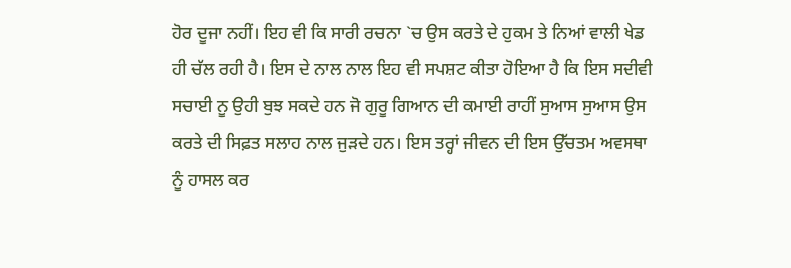ਹੋਰ ਦੂਜਾ ਨਹੀਂ। ਇਹ ਵੀ ਕਿ ਸਾਰੀ ਰਚਨਾ `ਚ ਉਸ ਕਰਤੇ ਦੇ ਹੁਕਮ ਤੇ ਨਿਆਂ ਵਾਲੀ ਖੇਡ ਹੀ ਚੱਲ ਰਹੀ ਹੈ। ਇਸ ਦੇ ਨਾਲ ਨਾਲ ਇਹ ਵੀ ਸਪਸ਼ਟ ਕੀਤਾ ਹੋਇਆ ਹੈ ਕਿ ਇਸ ਸਦੀਵੀ ਸਚਾਈ ਨੂ ਉਹੀ ਬੁਝ ਸਕਦੇ ਹਨ ਜੋ ਗੁਰੂ ਗਿਆਨ ਦੀ ਕਮਾਈ ਰਾਹੀਂ ਸੁਆਸ ਸੁਆਸ ਉਸ ਕਰਤੇ ਦੀ ਸਿਫ਼ਤ ਸਲਾਹ ਨਾਲ ਜੁੜਦੇ ਹਨ। ਇਸ ਤਰ੍ਹਾਂ ਜੀਵਨ ਦੀ ਇਸ ਉੱਚਤਮ ਅਵਸਥਾ ਨੂੰ ਹਾਸਲ ਕਰ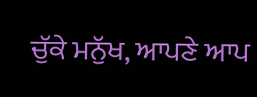ਚੁੱਕੇ ਮਨੁੱਖ, ਆਪਣੇ ਆਪ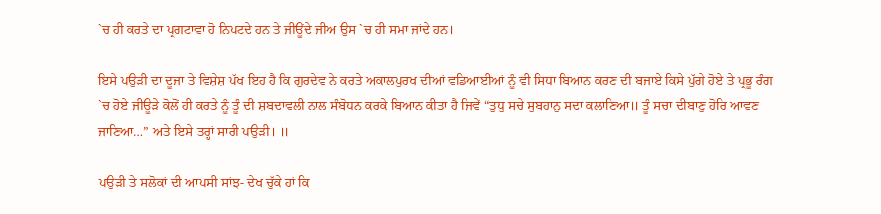`ਚ ਹੀ ਕਰਤੇ ਦਾ ਪ੍ਰਗਟਾਵਾ ਹੋ ਨਿਪਟਦੇ ਹਨ ਤੇ ਜੀਊਂਦੇ ਜੀਅ ਉਸ `ਚ ਹੀ ਸਮਾ ਜਾਂਦੇ ਹਨ।

ਇਸੇ ਪਉੜੀ ਦਾ ਦੂਜਾ ਤੇ ਵਿਸ਼ੇਸ਼ ਪੱਖ ਇਹ ਹੈ ਕਿ ਗੁਰਦੇਵ ਨੇ ਕਰਤੇ ਅਕਾਲਪੁਰਖ ਦੀਆਂ ਵਡਿਆਈਆਂ ਨੂੰ ਵੀ ਸਿਧਾ ਬਿਆਨ ਕਰਣ ਦੀ ਬਜਾਏ ਕਿਸੇ ਪੁੱਗੇ ਹੋਏ ਤੇ ਪ੍ਰਭੂ ਰੰਗ `ਚ ਹੋਏ ਜੀਊੜੇ ਕੋਲੋਂ ਹੀ ਕਰਤੇ ਨੂੰ ਤੂੰ ਦੀ ਸ਼ਬਦਾਵਲੀ ਨਾਲ ਸੰਬੋਧਨ ਕਰਕੇ ਬਿਆਨ ਕੀਤਾ ਹੈ ਜਿਵੇਂ “ਤੁਧੁ ਸਚੇ ਸੁਬਹਾਨੁ ਸਦਾ ਕਲਾਣਿਆ॥ ਤੂੰ ਸਚਾ ਦੀਬਾਣੁ ਹੋਰਿ ਆਵਣ ਜਾਣਿਆ…” ਅਤੇ ਇਸੇ ਤਰ੍ਹਾਂ ਸਾਰੀ ਪਉੜੀ। ॥

ਪਉੜੀ ਤੇ ਸਲੋਕਾਂ ਦੀ ਆਪਸੀ ਸਾਂਝ- ਦੇਖ ਚੁੱਕੇ ਹਾਂ ਕਿ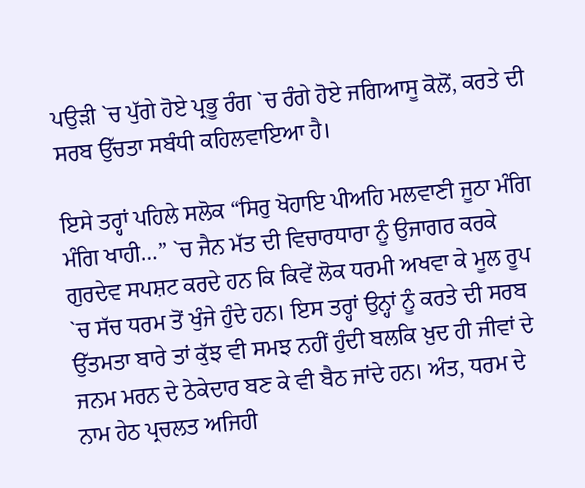ਪਉੜੀ `ਚ ਪੁੱਗੇ ਹੋਏ ਪ੍ਰਭੂ ਰੰਗ `ਚ ਰੰਗੇ ਹੋਏ ਜਗਿਆਸੂ ਕੋਲੋਂ, ਕਰਤੇ ਦੀ ਸਰਬ ਉੱਚਤਾ ਸਬੰਧੀ ਕਹਿਲਵਾਇਆ ਹੈ।

ਇਸੇ ਤਰ੍ਹਾਂ ਪਹਿਲੇ ਸਲੋਕ “ਸਿਰੁ ਖੋਹਾਇ ਪੀਅਹਿ ਮਲਵਾਣੀ ਜੂਠਾ ਮੰਗਿ ਮੰਗਿ ਖਾਹੀ…” `ਚ ਜੈਨ ਮੱਤ ਦੀ ਵਿਚਾਰਧਾਰਾ ਨੂੰ ਉਜਾਗਰ ਕਰਕੇ ਗੁਰਦੇਵ ਸਪਸ਼ਟ ਕਰਦੇ ਹਨ ਕਿ ਕਿਵੇਂ ਲੋਕ ਧਰਮੀ ਅਖਵਾ ਕੇ ਮੂਲ ਰੂਪ `ਚ ਸੱਚ ਧਰਮ ਤੋਂ ਖੁੰਜੇ ਹੁੰਦੇ ਹਨ। ਇਸ ਤਰ੍ਹਾਂ ਉਨ੍ਹਾਂ ਨੂੰ ਕਰਤੇ ਦੀ ਸਰਬ ਉੱਤਮਤਾ ਬਾਰੇ ਤਾਂ ਕੁੱਝ ਵੀ ਸਮਝ ਨਹੀਂ ਹੁੰਦੀ ਬਲਕਿ ਖ਼ੁਦ ਹੀ ਜੀਵਾਂ ਦੇ ਜਨਮ ਮਰਨ ਦੇ ਠੇਕੇਦਾਰ ਬਣ ਕੇ ਵੀ ਬੈਠ ਜਾਂਦੇ ਹਨ। ਅੰਤ, ਧਰਮ ਦੇ ਨਾਮ ਹੇਠ ਪ੍ਰਚਲਤ ਅਜਿਹੀ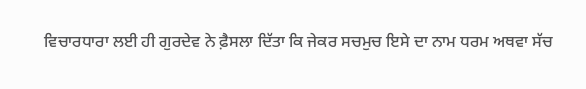ਵਿਚਾਰਧਾਰਾ ਲਈ ਹੀ ਗੁਰਦੇਵ ਨੇ ਫ਼ੈਸਲਾ ਦਿੱਤਾ ਕਿ ਜੇਕਰ ਸਚਮੁਚ ਇਸੇ ਦਾ ਨਾਮ ਧਰਮ ਅਥਵਾ ਸੱਚ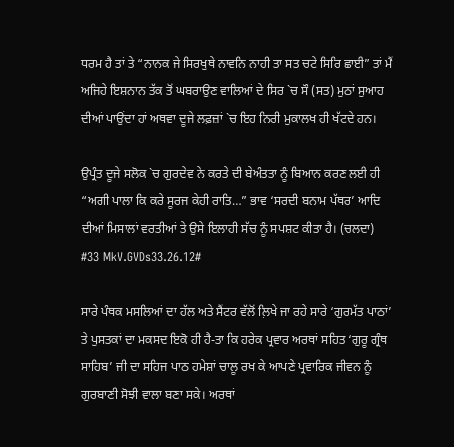ਧਰਮ ਹੈ ਤਾਂ ਤੇ “ਨਾਨਕ ਜੇ ਸਿਰਖੁਥੇ ਨਾਵਨਿ ਨਾਹੀ ਤਾ ਸਤ ਚਟੇ ਸਿਰਿ ਛਾਈ” ਤਾਂ ਮੈਂ ਅਜਿਹੇ ਇਸ਼ਨਾਨ ਤੱਕ ਤੋਂ ਘਬਰਾਉਣ ਵਾਲਿਆਂ ਦੇ ਸਿਰ `ਚ ਸੌ (ਸਤ) ਮੁਠਾਂ ਸੁਆਹ ਦੀਆਂ ਪਾਉਂਦਾ ਹਾਂ ਅਥਵਾ ਦੂਜੇ ਲਫ਼ਜ਼ਾਂ `ਚ ਇਹ ਨਿਰੀ ਮੁਕਾਲਖ ਹੀ ਖੱਟਦੇ ਹਨ।

ਉਪ੍ਰੰਤ ਦੂਜੇ ਸਲੋਕ `ਚ ਗੁਰਦੇਵ ਨੇ ਕਰਤੇ ਦੀ ਬੇਅੰਤਤਾ ਨੂੰ ਬਿਆਨ ਕਰਣ ਲਈ ਹੀ “ਅਗੀ ਪਾਲਾ ਕਿ ਕਰੇ ਸੂਰਜ ਕੇਹੀ ਰਾਤਿ…” ਭਾਵ ‘ਸਰਦੀ ਬਨਾਮ ਪੱਥਰ’ ਆਦਿ ਦੀਆਂ ਮਿਸਾਲਾਂ ਵਰਤੀਆਂ ਤੇ ਉਸੇ ਇਲਾਹੀ ਸੱਚ ਨੂੰ ਸਪਸ਼ਟ ਕੀਤਾ ਹੈ। (ਚਲਦਾ) #33 MkV.GVDs33.26.12#

ਸਾਰੇ ਪੰਥਕ ਮਸਲਿਆਂ ਦਾ ਹੱਲ ਅਤੇ ਸੈਂਟਰ ਵੱਲੋਂ ਲ਼ਿਖੇ ਜਾ ਰਹੇ ਸਾਰੇ ‘ਗੁਰਮੱਤ ਪਾਠਾਂ’ ਤੇ ਪੁਸਤਕਾਂ ਦਾ ਮਕਸਦ ਇਕੋ ਹੀ ਹੈ-ਤਾ ਕਿ ਹਰੇਕ ਪ੍ਰਵਾਰ ਅਰਥਾਂ ਸਹਿਤ ‘ਗੁਰੂ ਗ੍ਰੰਥ ਸਾਹਿਬ’ ਜੀ ਦਾ ਸਹਿਜ ਪਾਠ ਹਮੇਸ਼ਾਂ ਚਾਲੂ ਰਖ ਕੇ ਆਪਣੇ ਪ੍ਰਵਾਰਿਕ ਜੀਵਨ ਨੂੰ ਗੁਰਬਾਣੀ ਸੋਝੀ ਵਾਲਾ ਬਣਾ ਸਕੇ। ਅਰਥਾਂ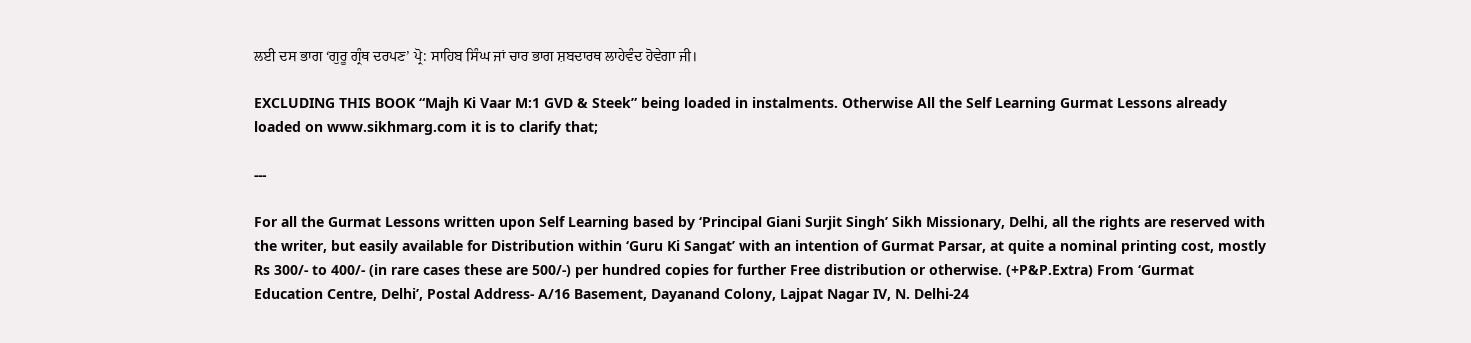ਲਈ ਦਸ ਭਾਗ ‘ਗੁਰੂ ਗ੍ਰੰਥ ਦਰਪਣ’ ਪ੍ਰੋ: ਸਾਹਿਬ ਸਿੰਘ ਜਾਂ ਚਾਰ ਭਾਗ ਸ਼ਬਦਾਰਥ ਲਾਹੇਵੰਦ ਹੋਵੇਗਾ ਜੀ।

EXCLUDING THIS BOOK “Majh Ki Vaar M:1 GVD & Steek” being loaded in instalments. Otherwise All the Self Learning Gurmat Lessons already loaded on www.sikhmarg.com it is to clarify that;

---

For all the Gurmat Lessons written upon Self Learning based by ‘Principal Giani Surjit Singh’ Sikh Missionary, Delhi, all the rights are reserved with the writer, but easily available for Distribution within ‘Guru Ki Sangat’ with an intention of Gurmat Parsar, at quite a nominal printing cost, mostly Rs 300/- to 400/- (in rare cases these are 500/-) per hundred copies for further Free distribution or otherwise. (+P&P.Extra) From ‘Gurmat Education Centre, Delhi’, Postal Address- A/16 Basement, Dayanand Colony, Lajpat Nagar IV, N. Delhi-24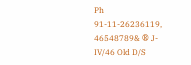Ph 91-11-26236119, 46548789& ® J-IV/46 Old D/S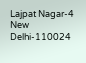Lajpat Nagar-4 New Delhi-110024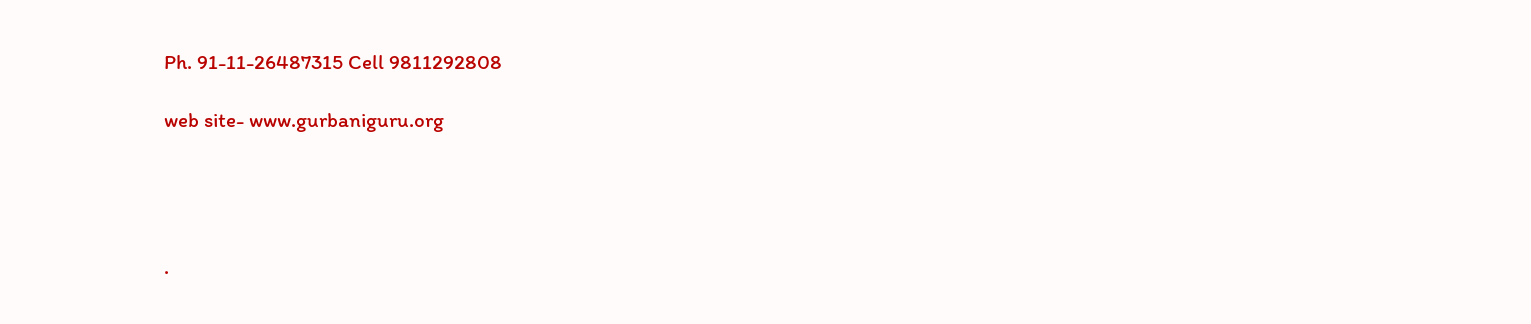Ph. 91-11-26487315 Cell 9811292808

web site- www.gurbaniguru.org




.